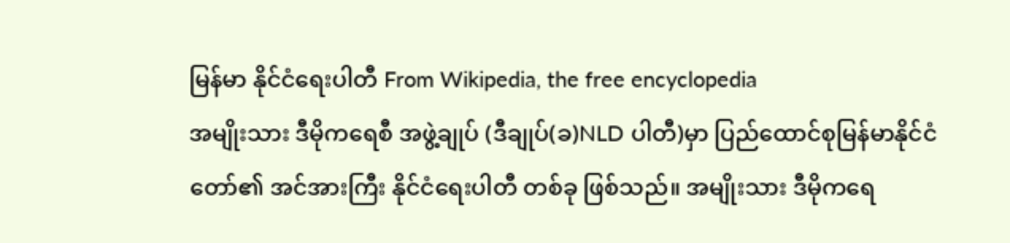မြန်မာ နိုင်ငံရေးပါတီ From Wikipedia, the free encyclopedia
အမျိုးသား ဒီမိုကရေစီ အဖွဲ့ချုပ် (ဒီချုပ်(ခ)NLD ပါတီ)မှာ ပြည်ထောင်စုမြန်မာနိုင်ငံတော်၏ အင်အားကြီး နိုင်ငံရေးပါတီ တစ်ခု ဖြစ်သည်။ အမျိုးသား ဒီမိုကရေ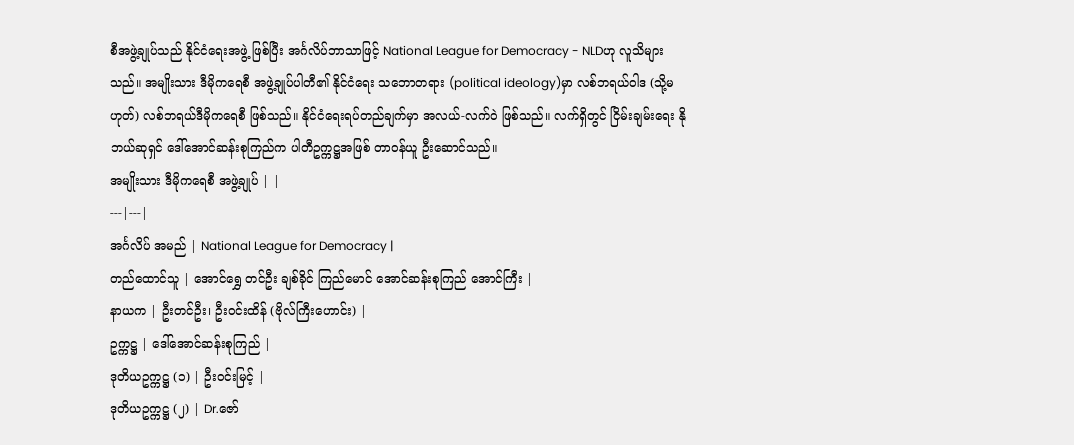စီအဖွဲ့ချုပ်သည် နိုင်ငံရေးအဖွဲ့ ဖြစ်ပြီး အင်္ဂလိပ်ဘာသာဖြင့် National League for Democracy - NLDဟု လူသိများသည်။ အမျိုးသား ဒီမိုကရေစီ အဖွဲ့ချုပ်ပါတီ၏ နိုင်ငံရေး သဘောတရား (political ideology)မှာ လစ်ဘရယ်ဝါဒ (သို့မဟုတ်) လစ်ဘရယ်ဒီမိုကရေစီ ဖြစ်သည်။ နိုင်ငံရေးရပ်တည်ချက်မှာ အလယ်-လက်ဝဲ ဖြစ်သည်။ လက်ရှိတွင် ငြိမ်းချမ်းရေး နိုဘယ်ဆုရှင် ဒေါ်အောင်ဆန်းစုကြည်က ပါတီဥက္ကဋ္ဌအဖြစ် တာဝန်ယူ ဦးဆောင်သည်။
အမျိုးသား ဒီမိုကရေစီ အဖွဲ့ချုပ် | |
---|---|
အင်္ဂလိပ် အမည် | National League for Democracy |
တည်ထောင်သူ | အောင်ရွှေ တင်ဦး ချစ်ခိုင် ကြည်မောင် အောင်ဆန်းစုကြည် အောင်ကြီး |
နာယက | ဦးတင်ဦး၊ ဦးဝင်းထိန် (ဗိုလ်ကြီးဟောင်း) |
ဥက္ကဋ္ဌ | ဒေါ်အောင်ဆန်းစုကြည် |
ဒုတိယဥက္ကဋ္ဌ (၁) | ဦးဝင်းမြင့် |
ဒုတိယဥက္ကဋ္ဌ (၂) | Dr.ဇော်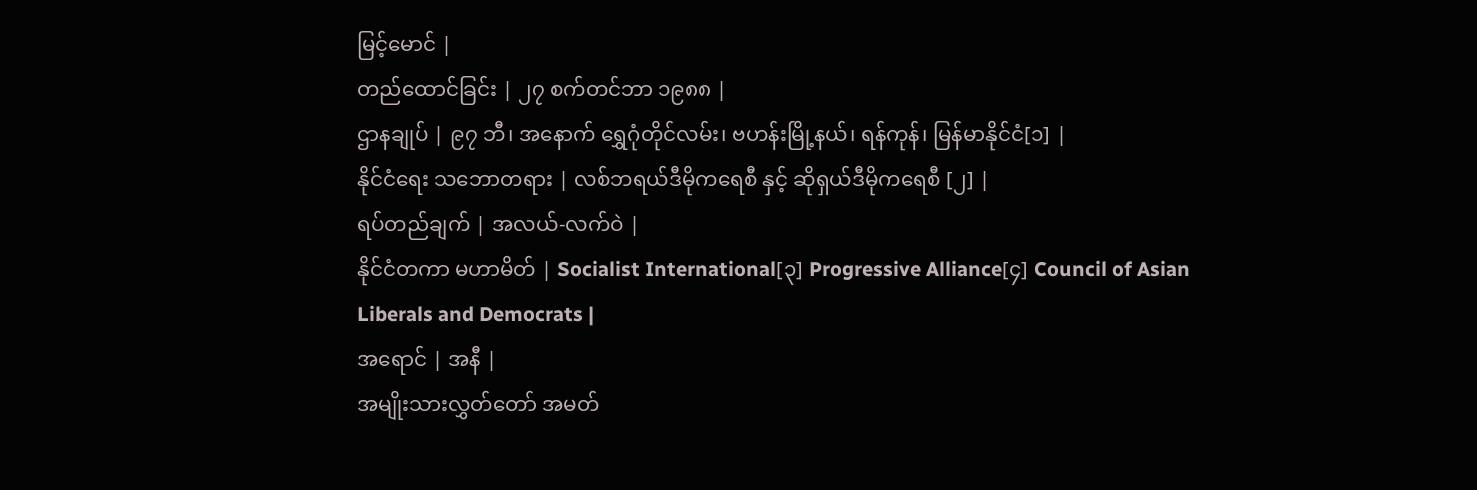မြင့်မောင် |
တည်ထောင်ခြင်း | ၂၇ စက်တင်ဘာ ၁၉၈၈ |
ဌာနချုပ် | ၉၇ ဘီ၊ အနောက် ရွှေဂုံတိုင်လမ်း၊ ဗဟန်းမြို့နယ်၊ ရန်ကုန်၊ မြန်မာနိုင်ငံ[၁] |
နိုင်ငံရေး သဘောတရား | လစ်ဘရယ်ဒီမိုကရေစီ နှင့် ဆိုရှယ်ဒီမိုကရေစီ [၂] |
ရပ်တည်ချက် | အလယ်-လက်ဝဲ |
နိုင်ငံတကာ မဟာမိတ် | Socialist International[၃] Progressive Alliance[၄] Council of Asian Liberals and Democrats |
အရောင် | အနီ |
အမျိုးသားလွှတ်တော် အမတ်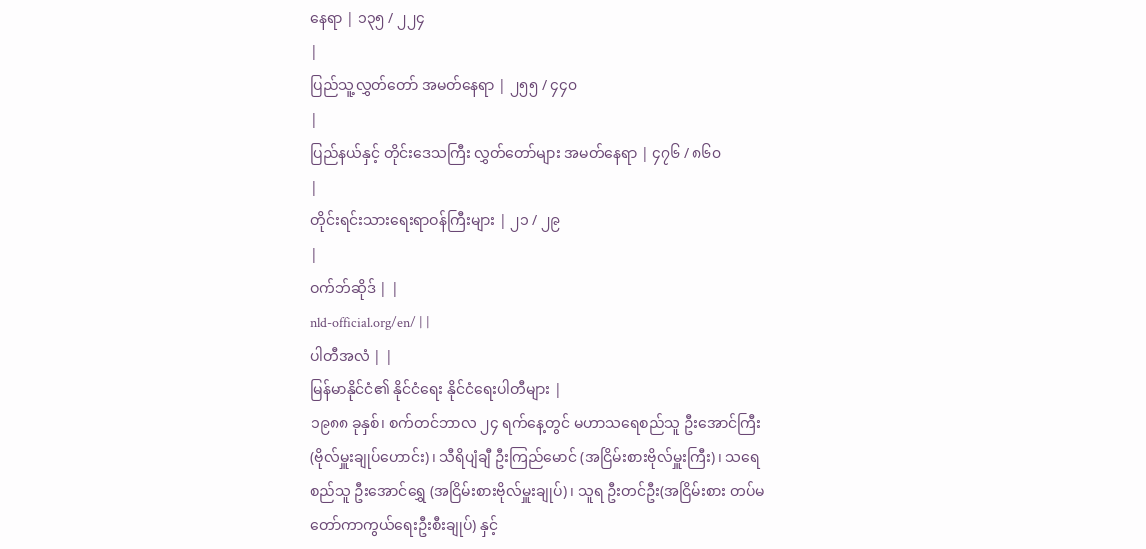နေရာ | ၁၃၅ / ၂၂၄
|
ပြည်သူ့လွှတ်တော် အမတ်နေရာ | ၂၅၅ / ၄၄၀
|
ပြည်နယ်နှင့် တိုင်းဒေသကြီး လွှတ်တော်များ အမတ်နေရာ | ၄၇၆ / ၈၆၀
|
တိုင်းရင်းသားရေးရာဝန်ကြီးများ | ၂၁ / ၂၉
|
ဝက်ဘ်ဆိုဒ် | |
nld-official.org/en/ | |
ပါတီအလံ | |
မြန်မာနိုင်ငံ၏ နိုင်ငံရေး နိုင်ငံရေးပါတီများ |
၁၉၈၈ ခုနှစ်၊ စက်တင်ဘာလ ၂၄ ရက်နေ့တွင် မဟာသရေစည်သူ ဦးအောင်ကြီး (ဗိုလ်မှူးချုပ်ဟောင်း)၊ သီရိပျံချီ ဦးကြည်မောင် (အငြိမ်းစားဗိုလ်မှူးကြီး)၊ သရေစည်သူ ဦးအောင်ရွှေ (အငြိမ်းစားဗိုလ်မှူးချုပ်)၊ သူရ ဦးတင်ဦး(အငြိမ်းစား တပ်မတော်ကာကွယ်ရေးဦးစီးချုပ်) နှင့်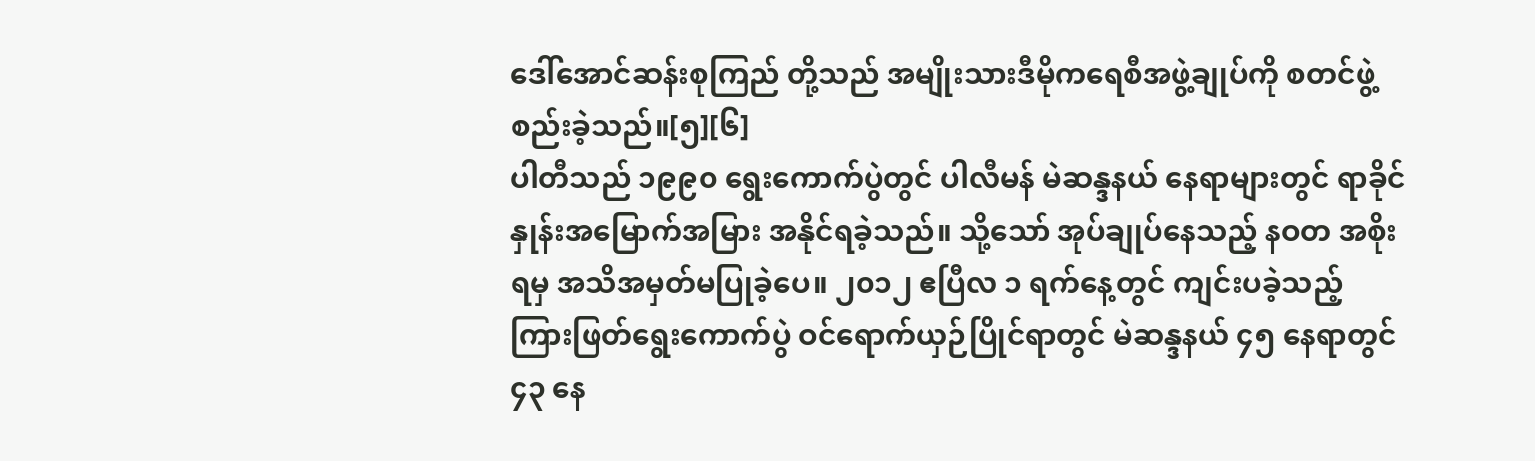ဒေါ်အောင်ဆန်းစုကြည် တို့သည် အမျိုးသားဒီမိုကရေစီအဖွဲ့ချုပ်ကို စတင်ဖွဲ့စည်းခဲ့သည်။[၅][၆]
ပါတီသည် ၁၉၉၀ ရွေးကောက်ပွဲတွင် ပါလီမန် မဲဆန္ဒနယ် နေရာများတွင် ရာခိုင်နှုန်းအမြောက်အမြား အနိုင်ရခဲ့သည်။ သို့သော် အုပ်ချုပ်နေသည့် နဝတ အစိုးရမှ အသိအမှတ်မပြုခဲ့ပေ။ ၂၀၁၂ ဧပြီလ ၁ ရက်နေ့တွင် ကျင်းပခဲ့သည့် ကြားဖြတ်ရွေးကောက်ပွဲ ဝင်ရောက်ယှဉ်ပြိုင်ရာတွင် မဲဆန္ဒနယ် ၄၅ နေရာတွင် ၄၃ နေ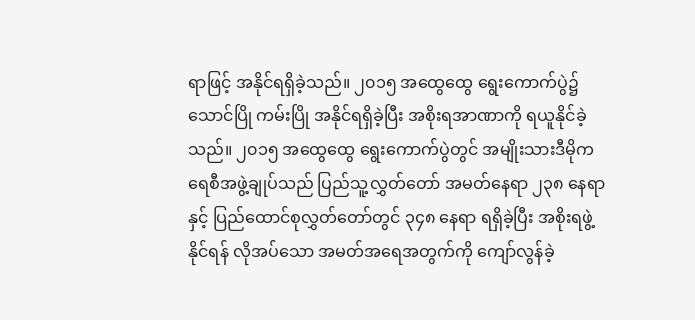ရာဖြင့် အနိုင်ရရှိခဲ့သည်။ ၂၀၁၅ အထွေထွေ ရွေးကောက်ပွဲ၌ သောင်ပြို ကမ်းပြို အနိုင်ရရှိခဲ့ပြီး အစိုးရအာဏာကို ရယူနိုင်ခဲ့သည်။ ၂၀၁၅ အထွေထွေ ရွေးကောက်ပွဲတွင် အမျိုးသားဒီမိုကရေစီအဖွဲ့ချုပ်သည် ပြည်သူ့လွှတ်တော် အမတ်နေရာ ၂၃၈ နေရာ နှင့် ပြည်ထောင်စုလွှတ်တော်တွင် ၃၄၈ နေရာ ရရှိခဲ့ပြီး အစိုးရဖွဲ့နိုင်ရန် လိုအပ်သော အမတ်အရေအတွက်ကို ကျော်လွန်ခဲ့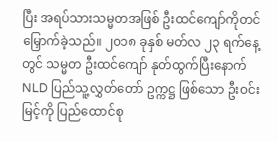ပြီး အရပ်သားသမ္မတအဖြစ် ဦးထင်ကျော်ကိုတင်မြှောက်ခဲ့သည်။ ၂၀၁၈ ခုနှစ် မတ်လ ၂၃ ရက်နေ့တွင် သမ္မတ ဦးထင်ကျော် နုတ်ထွက်ပြီးနောက် NLD ပြည်သူ့လွှတ်တော် ဥက္ကဋ္ဌ ဖြစ်သော ဦးဝင်းမြင့်ကို ပြည်ထောင်စု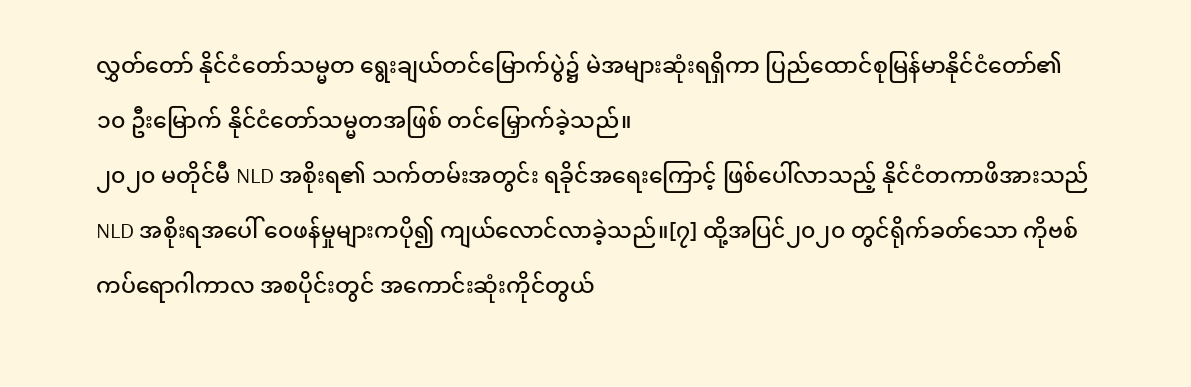လွှတ်တော် နိုင်ငံတော်သမ္မတ ရွေးချယ်တင်မြောက်ပွဲ၌ မဲအများဆုံးရရှိကာ ပြည်ထောင်စုမြန်မာနိုင်ငံတော်၏ ၁၀ ဦးမြောက် နိုင်ငံတော်သမ္မတအဖြစ် တင်မြှောက်ခဲ့သည်။
၂၀၂၀ မတိုင်မီ NLD အစိုးရ၏ သက်တမ်းအတွင်း ရခိုင်အရေးကြောင့် ဖြစ်ပေါ်လာသည့် နိုင်ငံတကာဖိအားသည် NLD အစိုးရအပေါ် ဝေဖန်မှုများကပို၍ ကျယ်လောင်လာခဲ့သည်။[၇] ထို့အပြင်၂၀၂၀ တွင်ရိုက်ခတ်သော ကိုဗစ်ကပ်ရောဂါကာလ အစပိုင်းတွင် အကောင်းဆုံးကိုင်တွယ်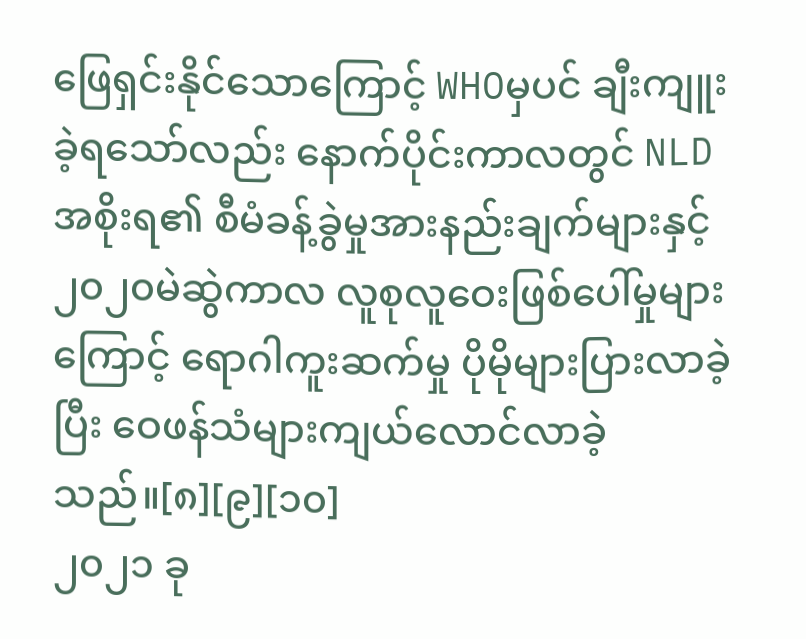ဖြေရှင်းနိုင်သောကြောင့် WHOမှပင် ချီးကျူးခဲ့ရသော်လည်း နောက်ပိုင်းကာလတွင် NLDအစိုးရ၏ စီမံခန့်ခွဲမှုအားနည်းချက်များနှင့် ၂၀၂၀မဲဆွဲကာလ လူစုလူဝေးဖြစ်ပေါ်မှုများကြောင့် ရောဂါကူးဆက်မှု ပိုမိုများပြားလာခဲ့ပြီး ဝေဖန်သံများကျယ်လောင်လာခဲ့သည်။[၈][၉][၁၀]
၂၀၂၁ ခု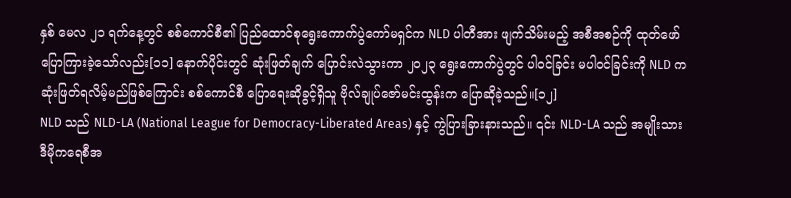နှစ် မေလ ၂၁ ရက်နေ့တွင် စစ်ကောင်စီ၏ ပြည်ထောင်စုရွေးကောက်ပွဲကော်မရှင်က NLD ပါတီအား ဖျက်သိမ်းမည့် အစီအစဉ်ကို ထုတ်ဖော်ပြောကြားခဲ့သော်လည်း[၁၁] နောက်ပိုင်းတွင် ဆုံးဖြတ်ချက် ပြောင်းလဲသွားကာ ၂၀၂၃ ရွေးကောက်ပွဲတွင် ပါဝင်ခြင်း မပါဝင်ခြင်းကို NLD က ဆုံးဖြတ်ရလိမ့်မည်ဖြစ်ကြောင်း စစ်ကောင်စီ ပြောရေးဆိုခွင့်ရှိသူ ဗိုလ်ချုပ်ဇော်မင်းထွန်းက ပြောဆိုခဲ့သည်။[၁၂]
NLD သည် NLD-LA (National League for Democracy-Liberated Areas) နှင့် ကွဲပြားခြားနားသည်။ ၎င်း NLD-LA သည် အမျိုးသားဒီမိုကရေစီအ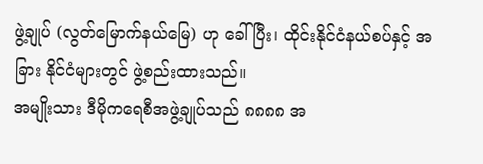ဖွဲ့ချုပ် (လွတ်မြောက်နယ်မြေ) ဟု ခေါ်ပြီး၊ ထိုင်းနိုင်ငံနယ်စပ်နှင့် အခြား နိုင်ငံများတွင် ဖွဲ့စည်းထားသည်။
အမျိုးသား ဒီမိုကရေစီအဖွဲ့ချုပ်သည် ၈၈၈၈ အ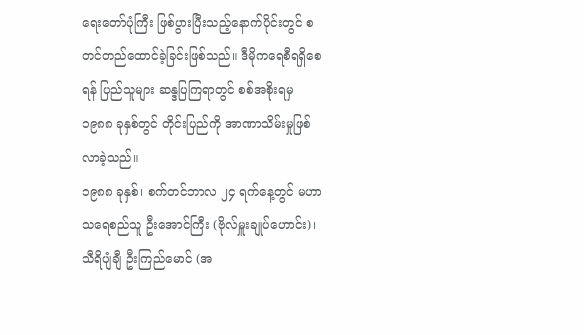ရေးတော်ပုံကြီး ဖြစ်ပွားပြီးသည့်နောက်ပိုင်းတွင် စတင်တည်ထောင်ခဲ့ခြင်းဖြစ်သည်။ ဒီမိုကရေစီရရှိစေရန် ပြည်သူများ ဆန္ဒပြကြရာတွင် စစ်အစိုးရမှ ၁၉၈၈ ခုနှစ်တွင် တိုင်းပြည်ကို အာဏာသိမ်းမှုဖြစ်လာခဲ့သည်။
၁၉၈၈ ခုနှစ်၊ စက်တင်ဘာလ ၂၄ ရက်နေ့တွင် မဟာသရေစည်သူ ဦးအောင်ကြီး (ဗိုလ်မှူးချုပ်ဟောင်း)၊ သီရိပျံချီ ဦးကြည်မောင် (အ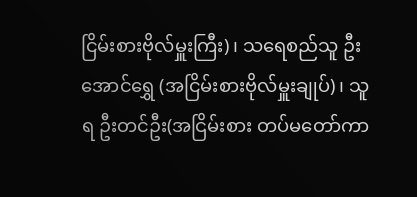ငြိမ်းစားဗိုလ်မှူးကြီး)၊ သရေစည်သူ ဦးအောင်ရွှေ (အငြိမ်းစားဗိုလ်မှူးချုပ်)၊ သူရ ဦးတင်ဦး(အငြိမ်းစား တပ်မတော်ကာ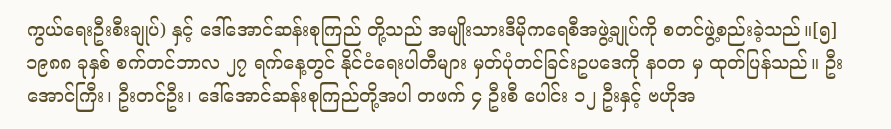ကွယ်ရေးဦးစီးချုပ်) နှင့် ဒေါ်အောင်ဆန်းစုကြည် တို့သည် အမျိုးသားဒီမိုကရေစီအဖွဲ့ချုပ်ကို စတင်ဖွဲ့စည်းခဲ့သည်။[၅] ၁၉၈၈ ခုနှစ် စက်တင်ဘာလ ၂၇ ရက်နေ့တွင် နိုင်ငံရေးပါတီများ မှတ်ပုံတင်ခြင်းဥပဒေကို နဝတ မှ ထုတ်ပြန်သည်။ ဦးအောင်ကြီး၊ ဦးတင်ဦး၊ ဒေါ်အောင်ဆန်းစုကြည်တို့အပါ တဖက် ၄ ဦးစီ ပေါင်း ၁၂ ဦးနှင့် ဗဟိုအ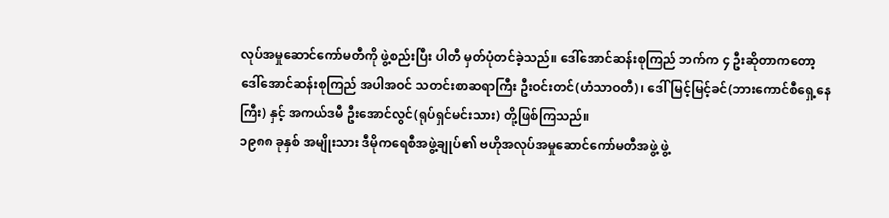လုပ်အမှုဆောင်ကော်မတီကို ဖွဲ့စည်းပြီး ပါတီ မှတ်ပုံတင်ခဲ့သည်။ ဒေါ်အောင်ဆန်းစုကြည် ဘက်က ၄ ဦးဆိုတာကတော့ ဒေါ်အောင်ဆန်းစုကြည် အပါအဝင် သတင်းစာဆရာကြီး ဦးဝင်းတင်(ဟံသာဝတီ)၊ ဒေါ်မြင့်မြင့်ခင်(ဘားကောင်စီရှေ့နေကြီး) နှင့် အကယ်ဒမီ ဦးအောင်လွင်(ရုပ်ရှင်မင်းသား) တို့ဖြစ်ကြသည်။
၁၉၈၈ ခုနှစ် အမျိုးသား ဒီမိုကရေစီအဖွဲ့ချုပ်၏ ဗဟိုအလုပ်အမှုဆောင်ကော်မတီအဖွဲ့ ဖွဲ့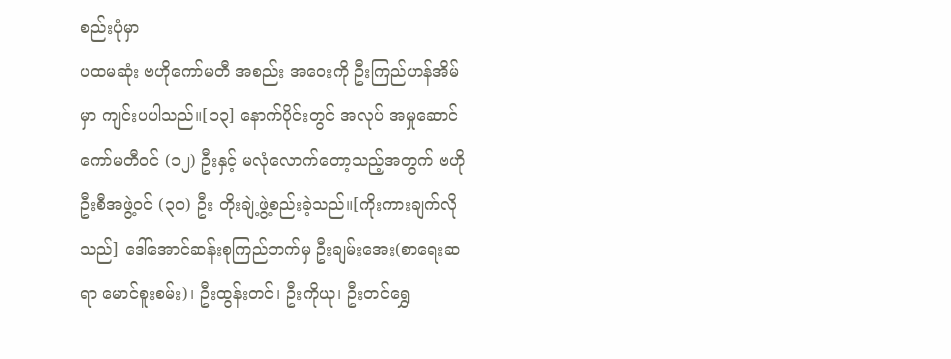စည်းပုံမှာ
ပထမဆုံး ဗဟိုကော်မတီ အစည်း အဝေးကို ဦးကြည်ဟန်အိမ်မှာ ကျင်းပပါသည်။[၁၃] နောက်ပိုင်းတွင် အလုပ် အမှုဆောင်ကော်မတီဝင် (၁၂) ဦးနှင့် မလုံလောက်တော့သည့်အတွက် ဗဟိုဦးစီအဖွဲ့ဝင် (၃၀) ဦး တိုးချဲ့ဖွဲ့စည်းခဲ့သည်။[ကိုးကားချက်လိုသည်] ဒေါ်အောင်ဆန်းစုကြည်ဘက်မှ ဦးချမ်းအေး(စာရေးဆရာ မောင်စူးစမ်း)၊ ဦးထွန်းတင်၊ ဦးကိုယု၊ ဦးတင်ရွှေ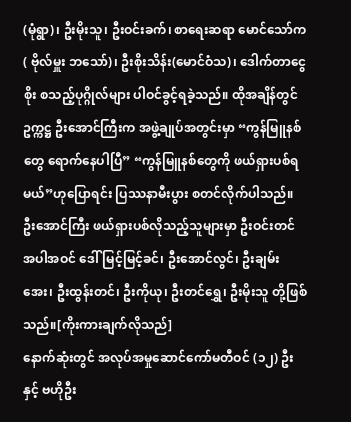(မုံရွာ)၊ ဦးမိုးသူ၊ ဦးဝင်းခက်၊ စာရေးဆရာ မောင်သော်က( ဗိုလ်မှူး ဘသော်)၊ ဦးစိုးသိန်း(မောင်ဝံသ)၊ ဒေါက်တာငွေစိုး စသည့်ပုဂ္ဂိုလ်များ ပါဝင်ခွင့်ရခဲ့သည်။ ထိုအချိန်တွင် ဥက္ကဋ္ဌ ဦးအောင်ကြီးက အဖွဲ့ချုပ်အတွင်းမှာ “ကွန်မြူနစ်တွေ ရောက်နေပါပြီ” “ကွန်မြူနစ်တွေကို ဖယ်ရှားပစ်ရမယ်”ဟုပြောရင်း ပြဿနာမီးပွား စတင်လိုက်ပါသည်။ ဦးအောင်ကြီး ဖယ်ရှားပစ်လိုသည့်သူများမှာ ဦးဝင်းတင် အပါအဝင် ဒေါ်မြင့်မြင့်ခင်၊ ဦးအောင်လွင်၊ ဦးချမ်းအေး၊ ဦးထွန်းတင်၊ ဦးကိုယု၊ ဦးတင်ရွှေ၊ ဦးမိုးသူ တို့ဖြစ်သည်။[ကိုးကားချက်လိုသည်]
နောက်ဆုံးတွင် အလုပ်အမှုဆောင်ကော်မတီဝင် (၁၂) ဦးနှင့် ဗဟိုဦး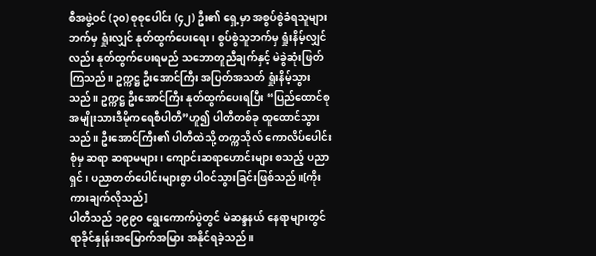စီအဖွဲ့ဝင် (၃၀) စုစုပေါင်း (၄၂) ဦး၏ ရှေ့မှာ အစွပ်စွဲခံရသူများဘက်မှ ရှုံးလျှင် နုတ်ထွက်ပေးရေး၊ စွပ်စွဲသူဘက်မှ ရှုံးနိမ့်လျှင်လည်း နုတ်ထွက်ပေးရမည် သဘောတူညီချက်နှင့် မဲခွဲဆုံးဖြတ်ကြသည်။ ဥက္ကဋ္ဌ ဦးအောင်ကြီး အပြတ်အသတ် ရှုံးနိမ့်သွားသည်။ ဥက္ကဋ္ဌ ဦးအောင်ကြီး နုတ်ထွက်ပေးရပြီး “ပြည်ထောင်စု အမျိုးသားဒီမိုကရေစီပါတီ”ဟူ၍ ပါတီတစ်ခု ထူထောင်သွားသည်။ ဦးအောင်ကြီး၏ ပါတီထဲသို့ တက္ကသိုလ် ကောလိပ်ပေါင်းစုံမှ ဆရာ ဆရာမများ၊ ကျောင်းဆရာဟောင်းများ စသည့် ပညာရှင်၊ ပညာတတ်ပေါင်းများစွာ ပါဝင်သွားခြင်းဖြစ်သည်။[ကိုးကားချက်လိုသည်]
ပါတီသည် ၁၉၉၀ ရွေးကောက်ပွဲတွင် မဲဆန္ဒနယ် နေရာများတွင် ရာခိုင်နှုန်းအမြောက်အမြား အနိုင်ရခဲ့သည်။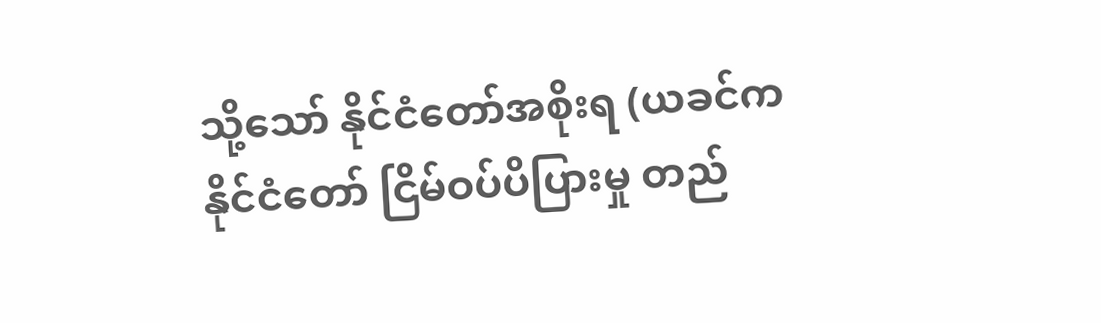သို့သော် နိုင်ငံတော်အစိုးရ (ယခင်က နိုင်ငံတော် ငြိမ်ဝပ်ပိပြားမှု တည်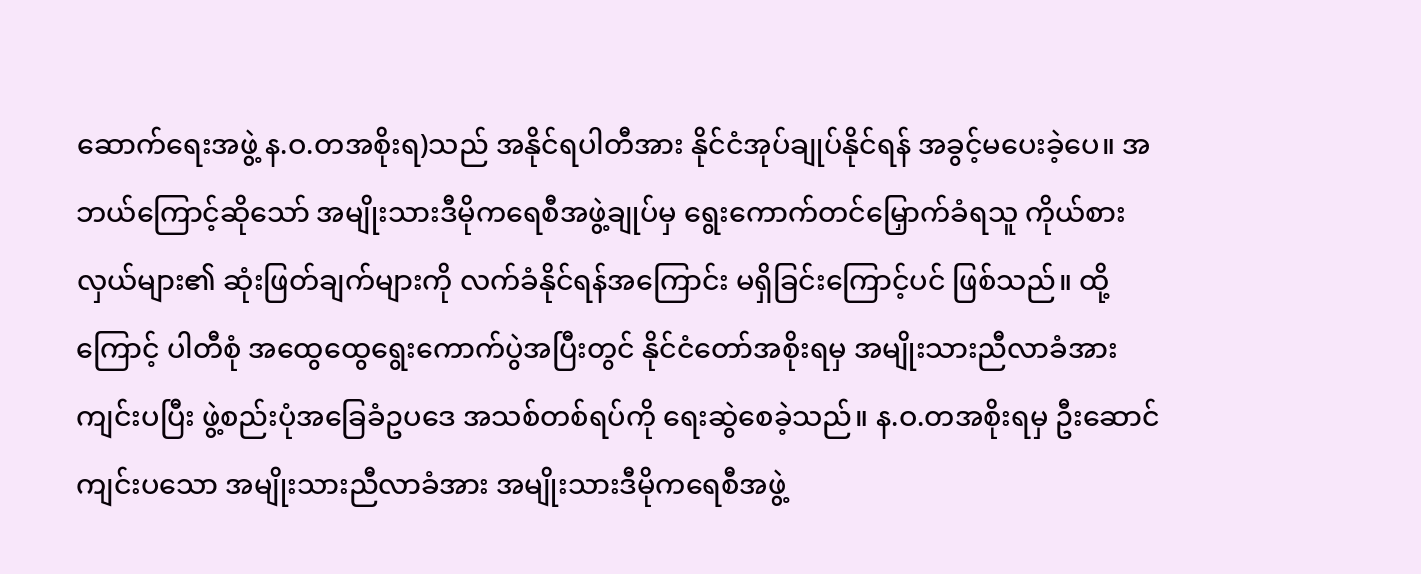ဆောက်ရေးအဖွဲ့ န.ဝ.တအစိုးရ)သည် အနိုင်ရပါတီအား နိုင်ငံအုပ်ချုပ်နိုင်ရန် အခွင့်မပေးခဲ့ပေ။ အဘယ်ကြောင့်ဆိုသော် အမျိုးသားဒီမိုကရေစီအဖွဲ့ချုပ်မှ ရွေးကောက်တင်မြှောက်ခံရသူ ကိုယ်စားလှယ်များ၏ ဆုံးဖြတ်ချက်များကို လက်ခံနိုင်ရန်အကြောင်း မရှိခြင်းကြောင့်ပင် ဖြစ်သည်။ ထို့ကြောင့် ပါတီစုံ အထွေထွေရွေးကောက်ပွဲအပြီးတွင် နိုင်ငံတော်အစိုးရမှ အမျိုးသားညီလာခံအား ကျင်းပပြီး ဖွဲ့စည်းပုံအခြေခံဥပဒေ အသစ်တစ်ရပ်ကို ရေးဆွဲစေခဲ့သည်။ န.ဝ.တအစိုးရမှ ဦးဆောင်ကျင်းပသော အမျိုးသားညီလာခံအား အမျိုးသားဒီမိုကရေစီအဖွဲ့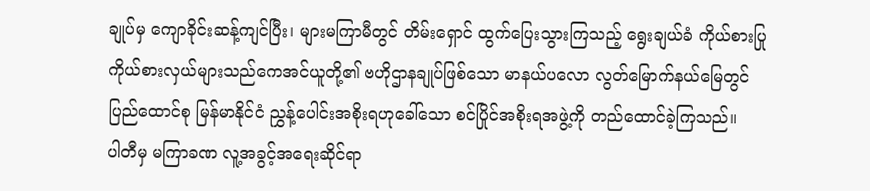ချုပ်မှ ကျောခိုင်းဆန့်ကျင်ပြီး၊ များမကြာမီတွင် တိမ်းရှောင် ထွက်ပြေးသွားကြသည့် ရွေးချယ်ခံ ကိုယ်စားပြု ကိုယ်စားလှယ်များသည်ကေအင်ယူတို့၏ ဗဟိုဌာနချုပ်ဖြစ်သော မာနယ်ပလော လွတ်မြောက်နယ်မြေတွင် ပြည်ထောင်စု မြန်မာနိုင်ငံ ညွှန့်ပေါင်းအစိုးရဟုခေါ်သော စင်ပြိုင်အစိုးရအဖွဲ့ကို တည်ထောင်ခဲ့ကြသည်။
ပါတီမှ မကြာခဏ လူ့အခွင့်အရေးဆိုင်ရာ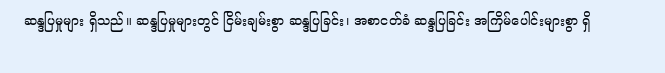ဆန္ဒပြမှုများ ရှိသည်။ ဆန္ဒပြမှုများတွင် ငြိမ်းချမ်းစွာ ဆန္ဒပြခြင်း၊ အစာငတ်ခံ ဆန္ဒပြခြင်း အကြိမ်ပေါင်းများစွာ ရှိ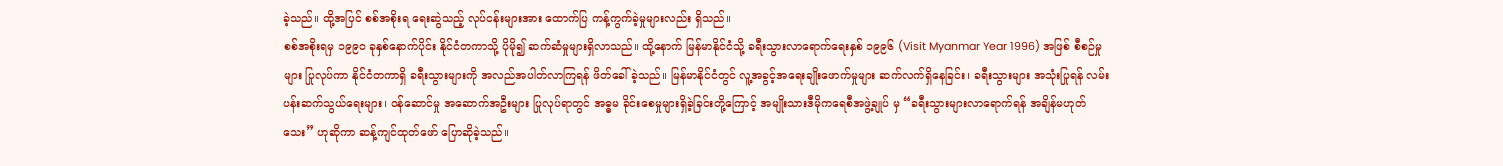ခဲ့သည်။ ထို့အပြင် စစ်အစိုးရ ရေးဆွဲသည့် လုပ်ငန်းများအား ထောက်ပြ ကန့်ကွက်ခဲ့မှုများလည်း ရှိသည်။
စစ်အစိုးရမှ ၁၉၉၀ ခုနှစ်နောက်ပိုင်း နိုင်ငံတကာသို့ ပိုမို၍ ဆက်ဆံမှုများရှိလာသည်။ ထို့နောက် မြန်မာနိုင်ငံသို့ ခရီးသွားလာရောက်ရေးနှစ် ၁၉၉၆ (Visit Myanmar Year 1996) အဖြစ် စီစဉ်မှုများ ပြုလုပ်ကာ နိုင်ငံတကာရှိ ခရီးသွားများကို အလည်အပါတ်လာကြရန် ဖိတ်ခေါ်ခဲ့သည်။ မြန်မာနိုင်ငံတွင် လူ့အခွင့်အရေးချိုးဖောက်မှုများ ဆက်လက်ရှိနေခြင်း၊ ခရီးသွားများ အသုံးပြုရန် လမ်းပန်းဆက်သွယ်ရေးများ၊ ဝန်ဆောင်မှု အဆောက်အဦးများ ပြုလုပ်ရာတွင် အဓ္ဓမ ခိုင်းစေမှုများရှိခဲ့ခြင်းတို့ကြောင့် အမျိုးသားဒီမိုကရေစီအဖွဲ့ချုပ် မှ “ခရီးသွားများလာရောက်ရန် အချိန်မဟုတ်သေး” ဟုဆိုကာ ဆန့်ကျင်ထုတ်ဖော် ပြောဆိုခဲ့သည်။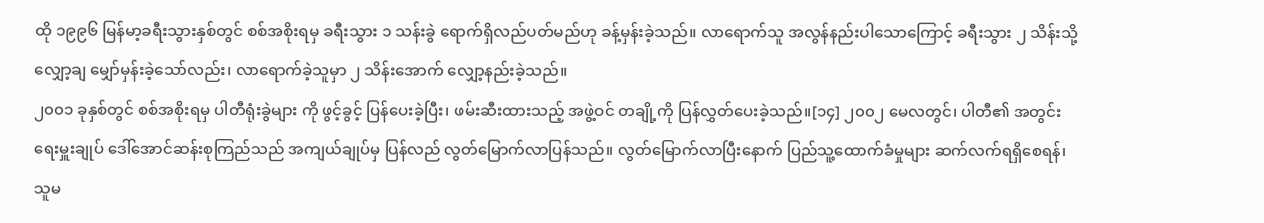ထို ၁၉၉၆ မြန်မာ့ခရီးသွားနှစ်တွင် စစ်အစိုးရမှ ခရီးသွား ၁ သန်းခွဲ ရောက်ရှိလည်ပတ်မည်ဟု ခန့်မှန်းခဲ့သည်။ လာရောက်သူ အလွန်နည်းပါသောကြောင့် ခရီးသွား ၂ သိန်းသို့ လျှော့ချ မျှော်မှန်းခဲ့သော်လည်း၊ လာရောက်ခဲ့သူမှာ ၂ သိန်းအောက် လျှော့နည်းခဲ့သည်။
၂၀၀၁ ခုနှစ်တွင် စစ်အစိုးရမှ ပါတီရုံးခွဲများ ကို ဖွင့်ခွင့် ပြန်ပေးခဲ့ပြီး၊ ဖမ်းဆီးထားသည့် အဖွဲ့ဝင် တချို့ကို ပြန်လွှတ်ပေးခဲ့သည်။[၁၄] ၂၀၀၂ မေလတွင်၊ ပါတီ၏ အတွင်းရေးမှူးချုပ် ဒေါ်အောင်ဆန်းစုကြည်သည် အကျယ်ချုပ်မှ ပြန်လည် လွတ်မြောက်လာပြန်သည်။ လွတ်မြောက်လာပြီးနောက် ပြည်သူ့ထောက်ခံမှုများ ဆက်လက်ရရှိစေရန်၊ သူမ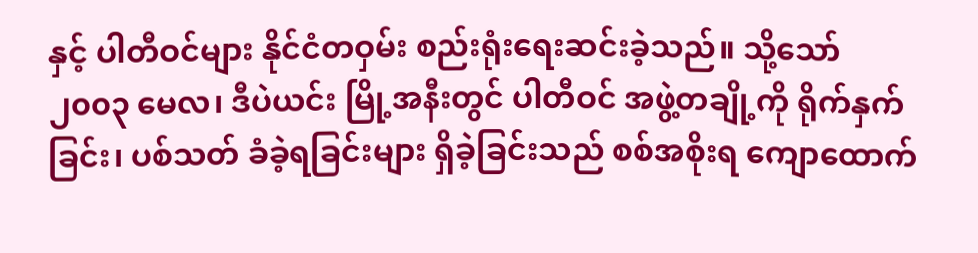နှင့် ပါတီဝင်များ နိုင်ငံတဝှမ်း စည်းရုံးရေးဆင်းခဲ့သည်။ သို့သော် ၂၀၀၃ မေလ၊ ဒီပဲယင်း မြို့အနီးတွင် ပါတီဝင် အဖွဲ့တချို့ကို ရိုက်နှက်ခြင်း၊ ပစ်သတ် ခံခဲ့ရခြင်းများ ရှိခဲ့ခြင်းသည် စစ်အစိုးရ ကျောထောက်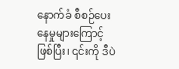နောက်ခံ စီစဉ်ပေးနေမှုများကြောင့် ဖြစ်ပြီး၊ ၎င်းကို ဒီပဲ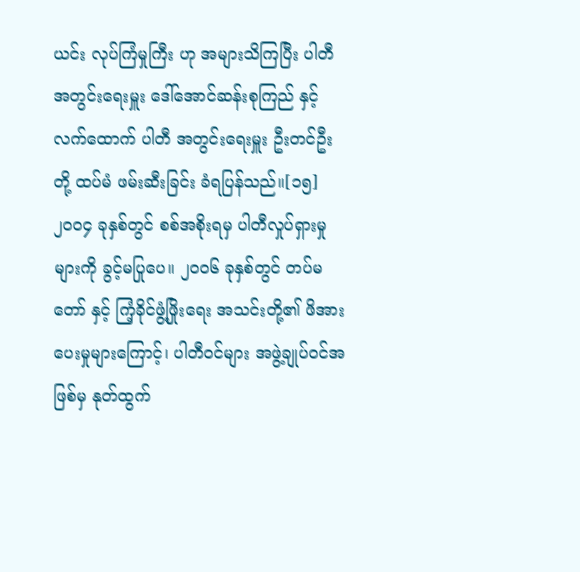ယင်း လုပ်ကြံမှုကြီး ဟု အများသိကြပြီး ပါတီအတွင်းရေးမှူး ဒေါ်အောင်ဆန်းစုကြည် နှင့် လက်ထောက် ပါတီ အတွင်းရေးမှူး ဦးတင်ဦး တို့ ထပ်မံ ဖမ်းဆီးခြင်း ခံရပြန်သည်။[၁၅]
၂၀၀၄ ခုနှစ်တွင် စစ်အစိုးရမှ ပါတီလှုပ်ရှားမှုများကို ခွင့်မပြုပေ။ ၂၀၀၆ ခုနှစ်တွင် တပ်မတော် နှင့် ကြံ့ခိုင်ဖွံ့ဖြိုးရေး အသင်းတို့၏ ဖိအားပေးမှုများကြောင့်၊ ပါတီဝင်များ အဖွဲ့ချုပ်ဝင်အဖြစ်မှ နုတ်ထွက်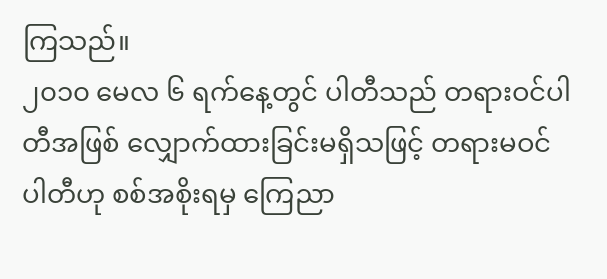ကြသည်။
၂၀၁၀ မေလ ၆ ရက်နေ့တွင် ပါတီသည် တရားဝင်ပါတီအဖြစ် လျှောက်ထားခြင်းမရှိသဖြင့် တရားမဝင်ပါတီဟု စစ်အစိုးရမှ ကြေညာ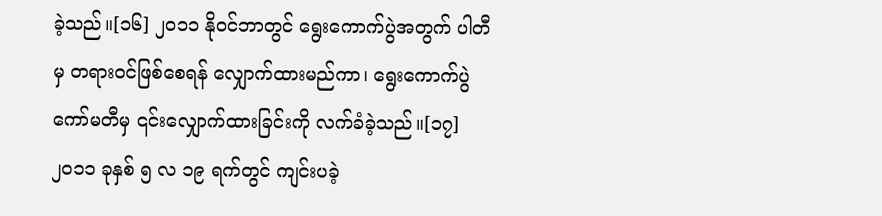ခဲ့သည်။[၁၆] ၂၀၁၁ နိုဝင်ဘာတွင် ရွေးကောက်ပွဲအတွက် ပါတီမှ တရားဝင်ဖြစ်စေရန် လျှောက်ထားမည်ကာ၊ ရွေးကောက်ပွဲ ကော်မတီမှ ၎င်းလျှောက်ထားခြင်းကို လက်ခံခဲ့သည်။[၁၇]
၂၀၁၁ ခုနှစ် ၅ လ ၁၉ ရက်တွင် ကျင်းပခဲ့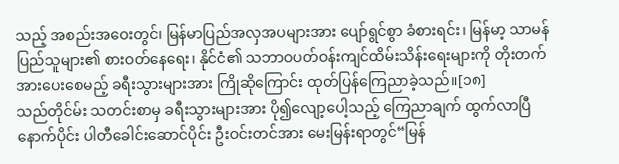သည့် အစည်းအဝေးတွင်၊ မြန်မာပြည်အလှအပများအား ပျော်ရွင်စွာ ခံစားရင်း၊ မြန်မာ့ သာမန် ပြည်သူများ၏ စားဝတ်နေရေး၊ နိုင်ငံ၏ သဘာဝပတ်ဝန်းကျင်ထိမ်းသိန်းရေးများကို တိုးတက်အားပေးစေမည့် ခရီးသွားများအား ကြိုဆိုကြောင်း ထုတ်ပြန်ကြေညာခဲ့သည်။[၁၈]
သည်တိုင်မ်း သတင်းစာမှ ခရီးသွားများအား ပို၍လျော့ပေါ့သည့် ကြေညာချက် ထွက်လာပြီနောက်ပိုင်း ပါတီခေါင်းဆောင်ပိုင်း ဦးဝင်းတင်အား မေးမြန်းရာတွင်“မြန်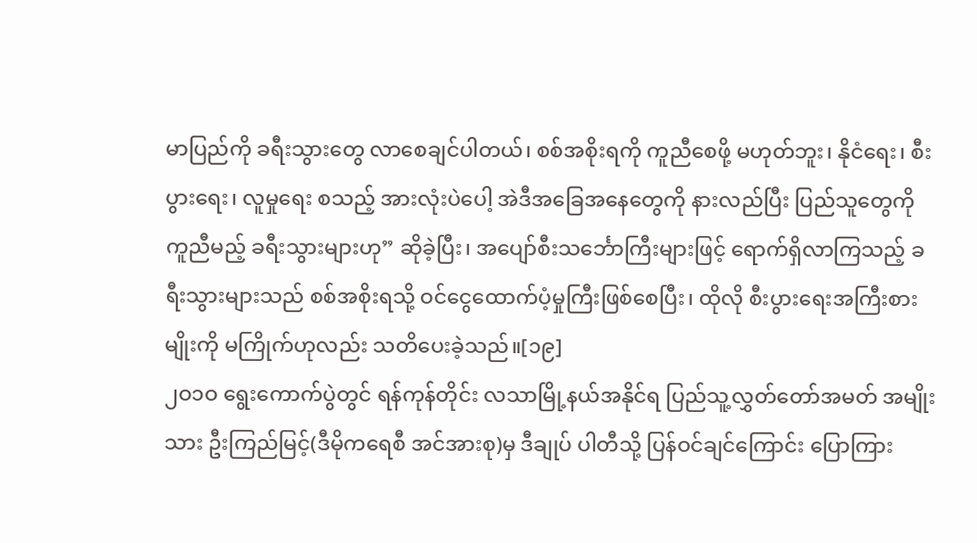မာပြည်ကို ခရီးသွားတွေ လာစေချင်ပါတယ်၊ စစ်အစိုးရကို ကူညီစေဖို့ မဟုတ်ဘူး၊ နိုငံရေး၊ စီးပွားရေး၊ လူမှုရေး စသည့် အားလုံးပဲပေါ့ အဲဒီအခြေအနေတွေကို နားလည်ပြီး ပြည်သူတွေကို ကူညီမည့် ခရီးသွားများဟု” ဆိုခဲ့ပြီး၊ အပျော်စီးသင်္ဘောကြီးများဖြင့် ရောက်ရှိလာကြသည့် ခရီးသွားများသည် စစ်အစိုးရသို့ ဝင်ငွေထောက်ပံ့မှုကြီးဖြစ်စေပြီး၊ ထိုလို စီးပွားရေးအကြီးစားမျိုးကို မကြိုက်ဟုလည်း သတိပေးခဲ့သည်။[၁၉]
၂ဝ၁ဝ ရွေးကောက်ပွဲတွင် ရန်ကုန်တိုင်း လသာမြို့နယ်အနိုင်ရ ပြည်သူ့လွှတ်တော်အမတ် အမျိုးသား ဦးကြည်မြင့်(ဒီမိုကရေစီ အင်အားစု)မှ ဒီချုပ် ပါတီသို့ ပြန်ဝင်ချင်ကြောင်း ပြောကြား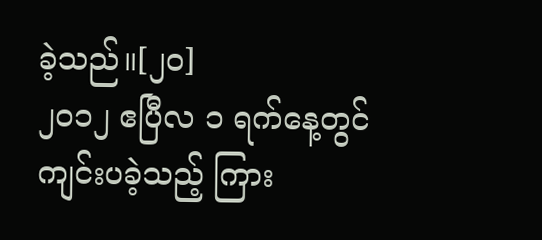ခဲ့သည်။[၂၀]
၂၀၁၂ ဧပြီလ ၁ ရက်နေ့တွင် ကျင်းပခဲ့သည့် ကြား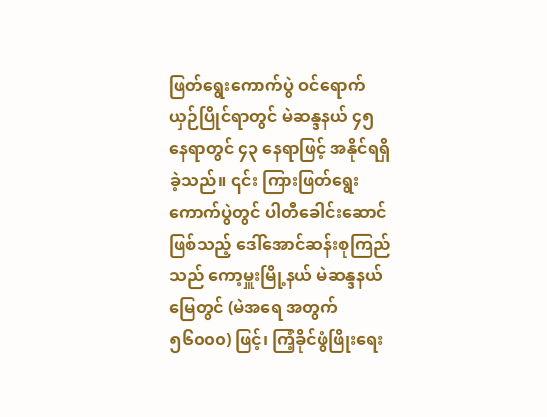ဖြတ်ရွေးကောက်ပွဲ ဝင်ရောက်ယှဉ်ပြိုင်ရာတွင် မဲဆန္ဒနယ် ၄၅ နေရာတွင် ၄၃ နေရာဖြင့် အနိုင်ရရှိခဲ့သည်။ ၎င်း ကြားဖြတ်ရွေးကောက်ပွဲတွင် ပါတီခေါင်းဆောင်ဖြစ်သည့် ဒေါ်အောင်ဆန်းစုကြည်သည် ကော့မှူးမြို့နယ် မဲဆန္ဒနယ်မြေတွင် (မဲအရေ အတွက် ၅၆၀၀၀) ဖြင့်၊ ကြံ့ခိုင်ဖွံဖြိုးရေး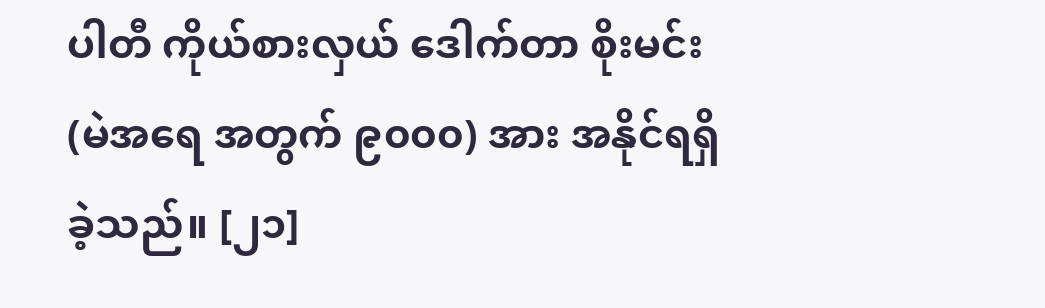ပါတီ ကိုယ်စားလှယ် ဒေါက်တာ စိုးမင်း(မဲအရေ အတွက် ၉၀၀၀) အား အနိုင်ရရှိခဲ့သည်။ [၂၁]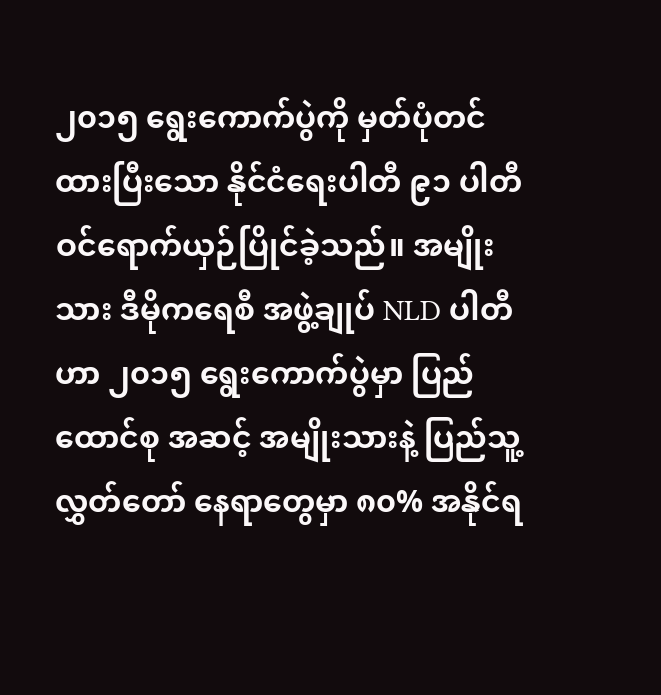၂၀၁၅ ရွေးကောက်ပွဲကို မှတ်ပုံတင်ထားပြီးသော နိုင်ငံရေးပါတီ ၉၁ ပါတီ ဝင်ရောက်ယှဉ်ပြိုင်ခဲ့သည်။ အမျိုးသား ဒီမိုကရေစီ အဖွဲ့ချုပ် NLD ပါတီဟာ ၂၀၁၅ ရွေးကောက်ပွဲမှာ ပြည်ထောင်စု အဆင့် အမျိုးသားနဲ့ ပြည်သူ့ လွှတ်တော် နေရာတွေမှာ ၈၀% အနိုင်ရ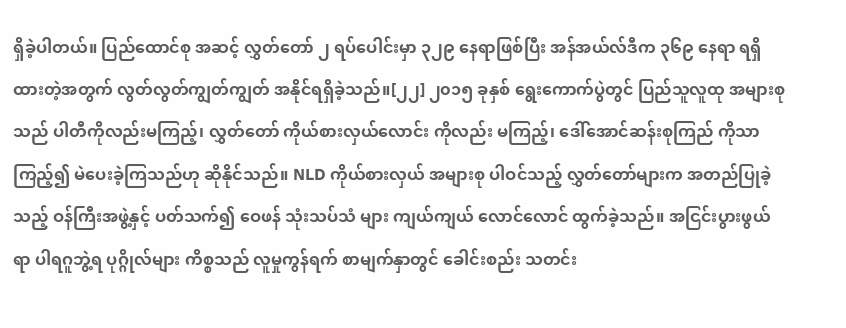ရှိခဲ့ပါတယ်။ ပြည်ထောင်စု အဆင့် လွှတ်တော် ၂ ရပ်ပေါင်းမှာ ၃၂၉ နေရာဖြစ်ပြီး အန်အယ်လ်ဒီက ၃၆၉ နေရာ ရရှိထားတဲ့အတွက် လွတ်လွတ်ကျွတ်ကျွတ် အနိုင်ရရှိခဲ့သည်။[၂၂] ၂၀၁၅ ခုနှစ် ရွေးကောက်ပွဲတွင် ပြည်သူလူထု အများစုသည် ပါတီကိုလည်းမကြည့်၊ လွှတ်တော် ကိုယ်စားလှယ်လောင်း ကိုလည်း မကြည့်၊ ဒေါ်အောင်ဆန်းစုကြည် ကိုသာ ကြည့်၍ မဲပေးခဲ့ကြသည်ဟု ဆိုနိုင်သည်။ NLD ကိုယ်စားလှယ် အများစု ပါဝင်သည့် လွှတ်တော်များက အတည်ပြုခဲ့သည့် ဝန်ကြီးအဖွဲ့နှင့် ပတ်သက်၍ ဝေဖန် သုံးသပ်သံ များ ကျယ်ကျယ် လောင်လောင် ထွက်ခဲ့သည်။ အငြင်းပွားဖွယ်ရာ ပါရဂူဘွဲ့ရ ပုဂ္ဂိုလ်များ ကိစ္စသည် လူမှုကွန်ရက် စာမျက်နှာတွင် ခေါင်းစည်း သတင်း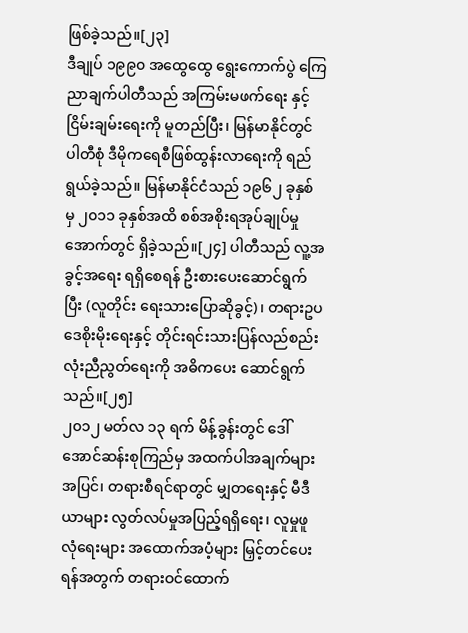ဖြစ်ခဲ့သည်။[၂၃]
ဒီချုပ် ၁၉၉၀ အထွေထွေ ရွေးကောက်ပွဲ ကြေညာချက်ပါတီသည် အကြမ်းမဖက်ရေး နှင့် ငြိမ်းချမ်းရေးကို မူတည်ပြီး၊ မြန်မာနိုင်တွင် ပါတီစုံ ဒီမိုကရေစီဖြစ်ထွန်းလာရေးကို ရည်ရွယ်ခဲ့သည်။ မြန်မာနိုင်ငံသည် ၁၉၆၂ ခုနှစ် မှ ၂၀၁၁ ခုနှစ်အထိ စစ်အစိုးရအုပ်ချုပ်မှုအောက်တွင် ရှိခဲ့သည်။[၂၄] ပါတီသည် လူ့အခွင့်အရေး ရရှိစေရန် ဦးစားပေးဆောင်ရွက်ပြီး (လူတိုင်း ရေးသားပြောဆိုခွင့်)၊ တရားဥပဒေစိုးမိုးရေးနှင့် တိုင်းရင်းသားပြန်လည်စည်းလုံးညီညွတ်ရေးကို အဓိကပေး ဆောင်ရွက်သည်။[၂၅]
၂၀၁၂ မတ်လ ၁၃ ရက် မိန့်ခွန်းတွင် ဒေါ်အောင်ဆန်းစုကြည်မှ အထက်ပါအချက်များအပြင်၊ တရားစီရင်ရာတွင် မျှတရေးနှင့် မီဒီယာများ လွတ်လပ်မှုအပြည့်ရရှိရေး၊ လူမှုဖူလုံရေးများ အထောက်အပံ့များ မြှင့်တင်ပေးရန်အတွက် တရားဝင်ထောက်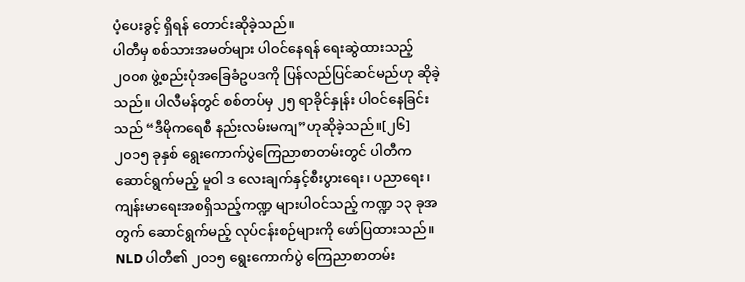ပံ့ပေးခွင့် ရှိရန် တောင်းဆိုခဲ့သည်။
ပါတီမှ စစ်သားအမတ်များ ပါဝင်နေရန် ရေးဆွဲထားသည့် ၂၀၀၈ ဖွဲ့စည်းပုံအခြေခံဥပဒကို ပြန်လည်ပြင်ဆင်မည်ဟု ဆိုခဲ့သည်။ ပါလီမန်တွင် စစ်တပ်မှ ၂၅ ရာခိုင်နှုန်း ပါဝင်နေခြင်းသည် “ဒီမိုကရေစီ နည်းလမ်းမကျ”ဟုဆိုခဲ့သည်။[၂၆]
၂၀၁၅ ခုနှစ် ရွေးကောက်ပွဲကြေညာစာတမ်းတွင် ပါတီက ဆောင်ရွက်မည့် မူဝါ ဒ လေးချက်နှင့်စီးပွားရေး၊ ပညာရေး၊ ကျန်းမာရေးအစရှိသည့်ကဏ္ဍ များပါဝင်သည့် ကဏ္ဍ ၁၃ ခုအ တွက် ဆောင်ရွက်မည့် လုပ်ငန်းစဉ်များကို ဖော်ပြထားသည်။ NLD ပါတီ၏ ၂၀၁၅ ရွေးကောက်ပွဲ ကြေညာစာတမ်း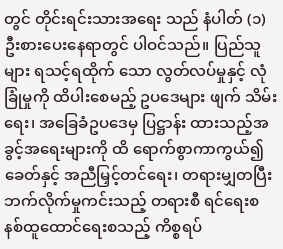တွင် တိုင်းရင်းသားအရေး သည် နံပါတ် (၁) ဦးစားပေးနေရာတွင် ပါဝင်သည်။ ပြည်သူများ ရသင့်ရထိုက် သော လွတ်လပ်မှုနှင့် လုံခြုံမှုကို ထိပါးစေမည့် ဥပဒေများ ဖျက် သိမ်းရေး၊ အခြေခံဥပဒေမှ ပြဋ္ဌာန်း ထားသည့်အခွင့်အရေးများကို ထိ ရောက်စွာကာကွယ်၍ ခေတ်နှင့် အညီမြှင့်တင်ရေး၊ တရားမျှတပြီး ဘက်လိုက်မှုကင်းသည့် တရားစီ ရင်ရေးစနစ်ထူထောင်ရေးစသည့် ကိစ္စရပ်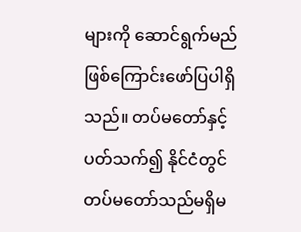များကို ဆောင်ရွက်မည် ဖြစ်ကြောင်းဖော်ပြပါရှိသည်။ တပ်မတော်နှင့် ပတ်သက်၍ နိုင်ငံတွင် တပ်မတော်သည်မရှိမ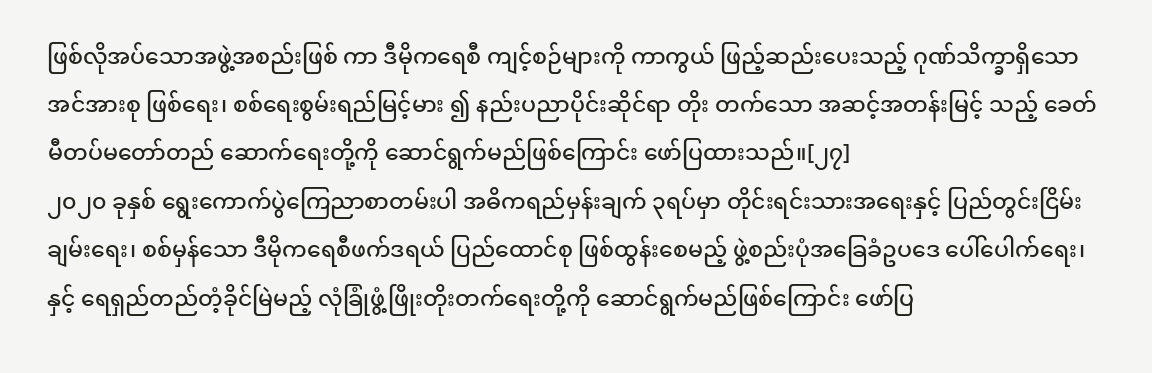ဖြစ်လိုအပ်သောအဖွဲ့အစည်းဖြစ် ကာ ဒီမိုကရေစီ ကျင့်စဉ်များကို ကာကွယ် ဖြည့်ဆည်းပေးသည့် ဂုဏ်သိက္ခာရှိသော အင်အားစု ဖြစ်ရေး၊ စစ်ရေးစွမ်းရည်မြင့်မား ၍ နည်းပညာပိုင်းဆိုင်ရာ တိုး တက်သော အဆင့်အတန်းမြင့် သည့် ခေတ်မီတပ်မတော်တည် ဆောက်ရေးတို့ကို ဆောင်ရွက်မည်ဖြစ်ကြောင်း ဖော်ပြထားသည်။[၂၇]
၂၀၂၀ ခုနှစ် ရွေးကောက်ပွဲကြေညာစာတမ်းပါ အဓိကရည်မှန်းချက် ၃ရပ်မှာ တိုင်းရင်းသားအရေးနှင့် ပြည်တွင်းငြိမ်းချမ်းရေး၊ စစ်မှန်သော ဒီမိုကရေစီဖက်ဒရယ် ပြည်ထောင်စု ဖြစ်ထွန်းစေမည့် ဖွဲ့စည်းပုံအခြေခံဥပဒေ ပေါ်ပေါက်ရေး၊ နှင့် ရေရှည်တည်တံ့ခိုင်မြဲမည့် လုံခြုံဖွံ့ဖြိုးတိုးတက်ရေးတို့ကို ဆောင်ရွက်မည်ဖြစ်ကြောင်း ဖော်ပြ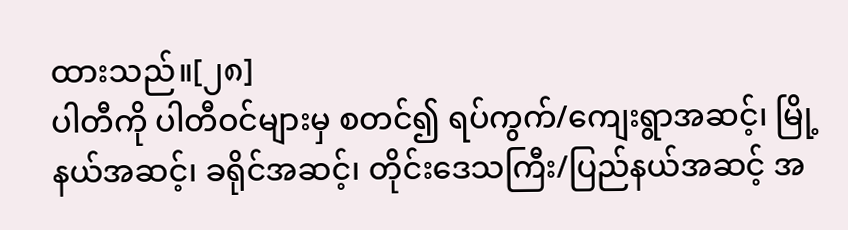ထားသည်။[၂၈]
ပါတီကို ပါတီဝင်များမှ စတင်၍ ရပ်ကွက်/ကျေးရွာအဆင့်၊ မြို့နယ်အဆင့်၊ ခရိုင်အဆင့်၊ တိုင်းဒေသကြီး/ပြည်နယ်အဆင့် အ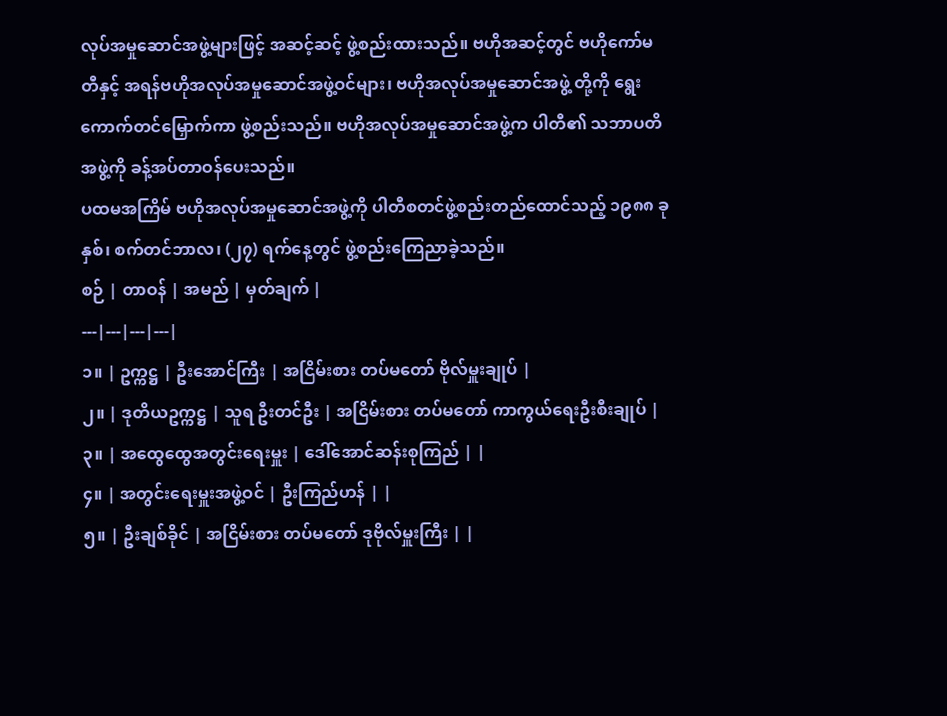လုပ်အမှုဆောင်အဖွဲ့များဖြင့် အဆင့်ဆင့် ဖွဲ့စည်းထားသည်။ ဗဟိုအဆင့်တွင် ဗဟိုကော်မတီနှင့် အရန်ဗဟိုအလုပ်အမှုဆောင်အဖွဲ့ဝင်များ၊ ဗဟိုအလုပ်အမှုဆောင်အဖွဲ့ တို့ကို ရွေးကောက်တင်မြှောက်ကာ ဖွဲ့စည်းသည်။ ဗဟိုအလုပ်အမှုဆောင်အဖွဲ့က ပါတီ၏ သဘာပတိအဖွဲ့ကို ခန့်အပ်တာဝန်ပေးသည်။
ပထမအကြိမ် ဗဟိုအလုပ်အမှုဆောင်အဖွဲ့ကို ပါတီစတင်ဖွဲ့စည်းတည်ထောင်သည့် ၁၉၈၈ ခုနှစ်၊ စက်တင်ဘာလ၊ (၂၇) ရက်နေ့တွင် ဖွဲ့စည်းကြေညာခဲ့သည်။
စဉ် | တာဝန် | အမည် | မှတ်ချက် |
---|---|---|---|
၁။ | ဥက္ကဋ္ဌ | ဦးအောင်ကြီး | အငြိမ်းစား တပ်မတော် ဗိုလ်မှူးချုပ် |
၂။ | ဒုတိယဥက္ကဋ္ဌ | သူရ ဦးတင်ဦး | အငြိမ်းစား တပ်မတော် ကာကွယ်ရေးဦးစီးချုပ် |
၃။ | အထွေထွေအတွင်းရေးမှူး | ဒေါ်အောင်ဆန်းစုကြည် | |
၄။ | အတွင်းရေးမှူးအဖွဲ့ဝင် | ဦးကြည်ဟန် | |
၅။ | ဦးချစ်ခိုင် | အငြိမ်းစား တပ်မတော် ဒုဗိုလ်မှူးကြီး | |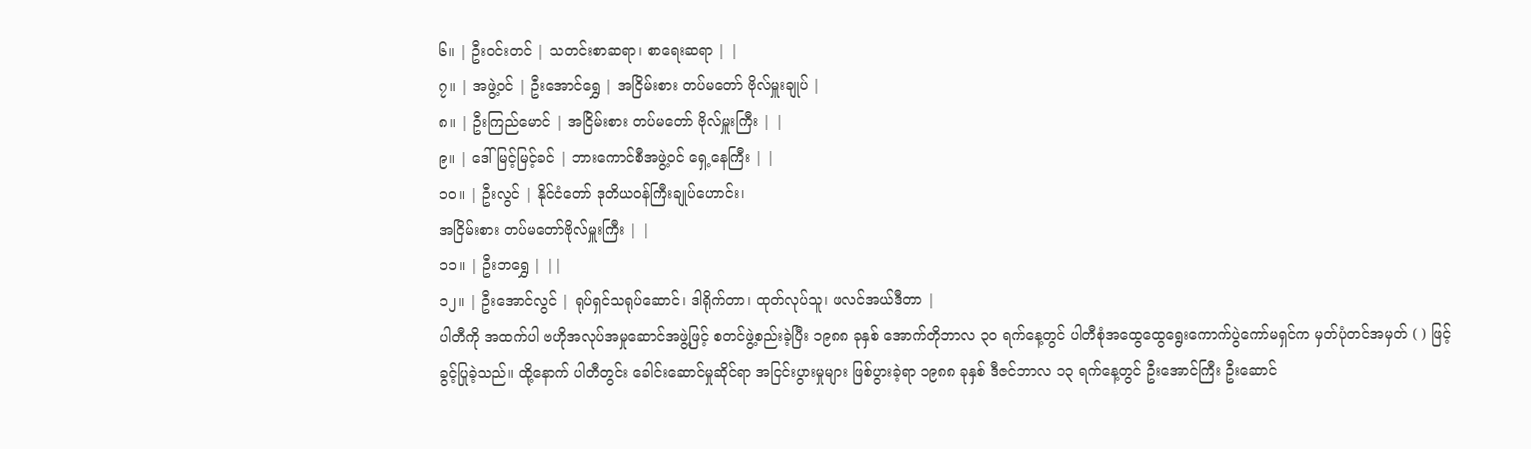၆။ | ဦးဝင်းတင် | သတင်းစာဆရာ၊ စာရေးဆရာ | |
၇။ | အဖွဲ့ဝင် | ဦးအောင်ရွှေ | အငြိမ်းစား တပ်မတော် ဗိုလ်မှူးချုပ် |
၈။ | ဦးကြည်မောင် | အငြိမ်းစား တပ်မတော် ဗိုလ်မှူးကြီး | |
၉။ | ဒေါ်မြင့်မြင့်ခင် | ဘားကောင်စီအဖွဲ့ဝင် ရှေ့နေကြီး | |
၁၀။ | ဦးလွင် | နိုင်ငံတော် ဒုတိယဝန်ကြီးချုပ်ဟောင်း၊
အငြိမ်းစား တပ်မတော်ဗိုလ်မှူးကြီး | |
၁၁။ | ဦးဘရွှေ | ||
၁၂။ | ဦးအောင်လွင် | ရုပ်ရှင်သရုပ်ဆောင်၊ ဒါရိုက်တာ၊ ထုတ်လုပ်သူ၊ ဖလင်အယ်ဒီတာ |
ပါတီကို အထက်ပါ ဗဟိုအလုပ်အမှုဆောင်အဖွဲ့ဖြင့် စတင်ဖွဲ့စည်းခဲ့ပြီး ၁၉၈၈ ခုနှစ် အောက်တိုဘာလ ၃၀ ရက်နေ့တွင် ပါတီစုံအထွေထွေရွေးကောက်ပွဲကော်မရှင်က မှတ်ပုံတင်အမှတ် ( ) ဖြင့် ခွင့်ပြုခဲ့သည်။ ထို့နောက် ပါတီတွင်း ခေါင်းဆောင်မှုဆိုင်ရာ အငြင်းပွားမှုများ ဖြစ်ပွားခဲ့ရာ ၁၉၈၈ ခုနှစ် ဒီဇင်ဘာလ ၁၃ ရက်နေ့တွင် ဦးအောင်ကြီး ဦးဆောင်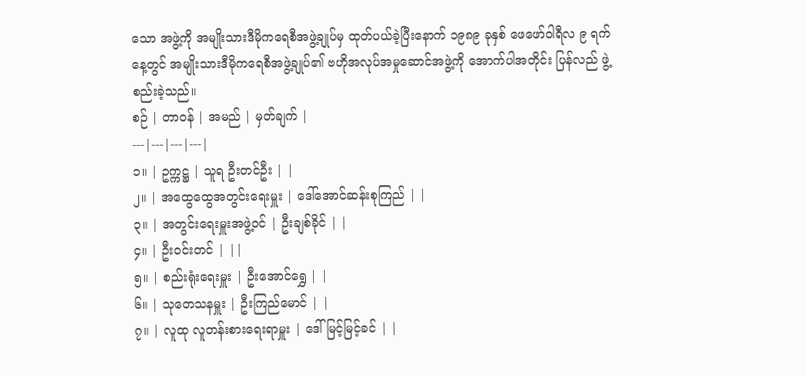သော အဖွဲ့ကို အမျိုးသားဒီမိုကရေစီအဖွဲ့ချုပ်မှ ထုတ်ပယ်ခဲ့ပြီးနောက် ၁၉၈၉ ခုနှစ် ဖေဖော်ဝါရီလ ၉ ရက်နေ့တွင် အမျိုးသားဒီမိုကရေစီအဖွဲ့ချုပ်၏ ဗဟိုအလုပ်အမှုဆောင်အဖွဲ့ကို အောက်ပါအတိုင်း ပြန်လည် ဖွဲ့စည်းခဲ့သည်။
စဉ် | တာဝန် | အမည် | မှတ်ချက် |
---|---|---|---|
၁။ | ဥက္ကဋ္ဌ | သူရ ဦးတင်ဦး | |
၂။ | အထွေထွေအတွင်းရေးမှူး | ဒေါ်အောင်ဆန်းစုကြည် | |
၃။ | အတွင်းရေးမှူးအဖွဲ့ဝင် | ဦးချစ်ခိုင် | |
၄။ | ဦးဝင်းတင် | ||
၅။ | စည်းရုံးရေးမှူး | ဦးအောင်ရွှေ | |
၆။ | သုတေသနမှူး | ဦးကြည်မောင် | |
၇။ | လူထု လူတန်းစားရေးရာမှူး | ဒေါ်မြင့်မြင့်ခင် | |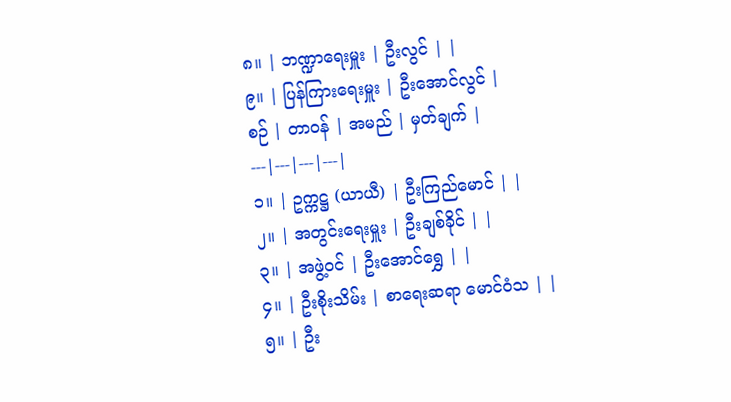၈။ | ဘဏ္ဍာရေးမှူး | ဦးလွင် | |
၉။ | ပြန်ကြားရေးမှူး | ဦးအောင်လွင် |
စဉ် | တာဝန် | အမည် | မှတ်ချက် |
---|---|---|---|
၁။ | ဥက္ကဋ္ဌ (ယာယီ) | ဦးကြည်မောင် | |
၂။ | အတွင်းရေးမှူး | ဦးချစ်ခိုင် | |
၃။ | အဖွဲ့ဝင် | ဦးအောင်ရွှေ | |
၄။ | ဦးစိုးသိမ်း | စာရေးဆရာ မောင်ဝံသ | |
၅။ | ဦး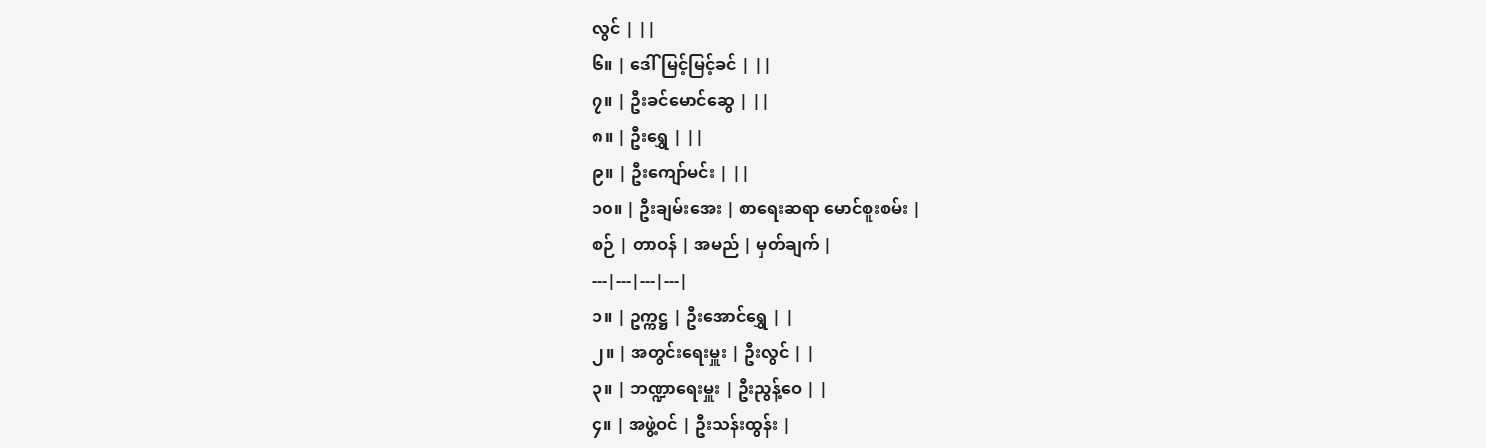လွင် | ||
၆။ | ဒေါ်မြင့်မြင့်ခင် | ||
၇။ | ဦးခင်မောင်ဆွေ | ||
၈။ | ဦးရွှေ | ||
၉။ | ဦးကျော်မင်း | ||
၁၀။ | ဦးချမ်းအေး | စာရေးဆရာ မောင်စူးစမ်း |
စဉ် | တာဝန် | အမည် | မှတ်ချက် |
---|---|---|---|
၁။ | ဥက္ကဋ္ဌ | ဦးအောင်ရွှေ | |
၂။ | အတွင်းရေးမှူး | ဦးလွင် | |
၃။ | ဘဏ္ဍာရေးမှူး | ဦးညွန့်ဝေ | |
၄။ | အဖွဲ့ဝင် | ဦးသန်းထွန်း |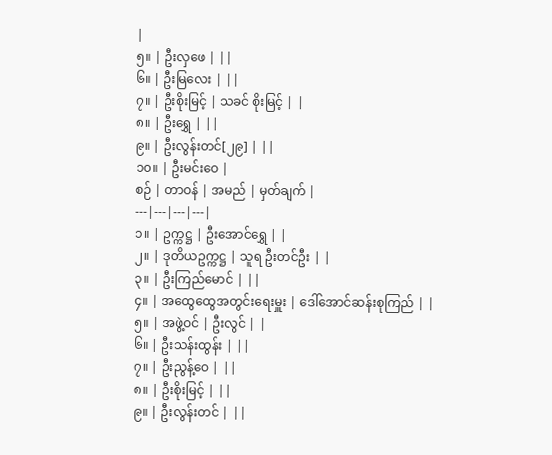|
၅။ | ဦးလှဖေ | ||
၆။ | ဦးမြလေး | ||
၇။ | ဦးစိုးမြင့် | သခင် စိုးမြင့် | |
၈။ | ဦးရွှေ | ||
၉။ | ဦးလွန်းတင်[၂၉] | ||
၁၀။ | ဦးမင်းဝေ |
စဉ် | တာဝန် | အမည် | မှတ်ချက် |
---|---|---|---|
၁။ | ဥက္ကဋ္ဌ | ဦးအောင်ရွှေ | |
၂။ | ဒုတိယဥက္ကဋ္ဌ | သူရ ဦးတင်ဦး | |
၃။ | ဦးကြည်မောင် | ||
၄။ | အထွေထွေအတွင်းရေးမှူး | ဒေါ်အောင်ဆန်းစုကြည် | |
၅။ | အဖွဲ့ဝင် | ဦးလွင် | |
၆။ | ဦးသန်းထွန်း | ||
၇။ | ဦးညွန့်ဝေ | ||
၈။ | ဦးစိုးမြင့် | ||
၉။ | ဦးလွန်းတင် | ||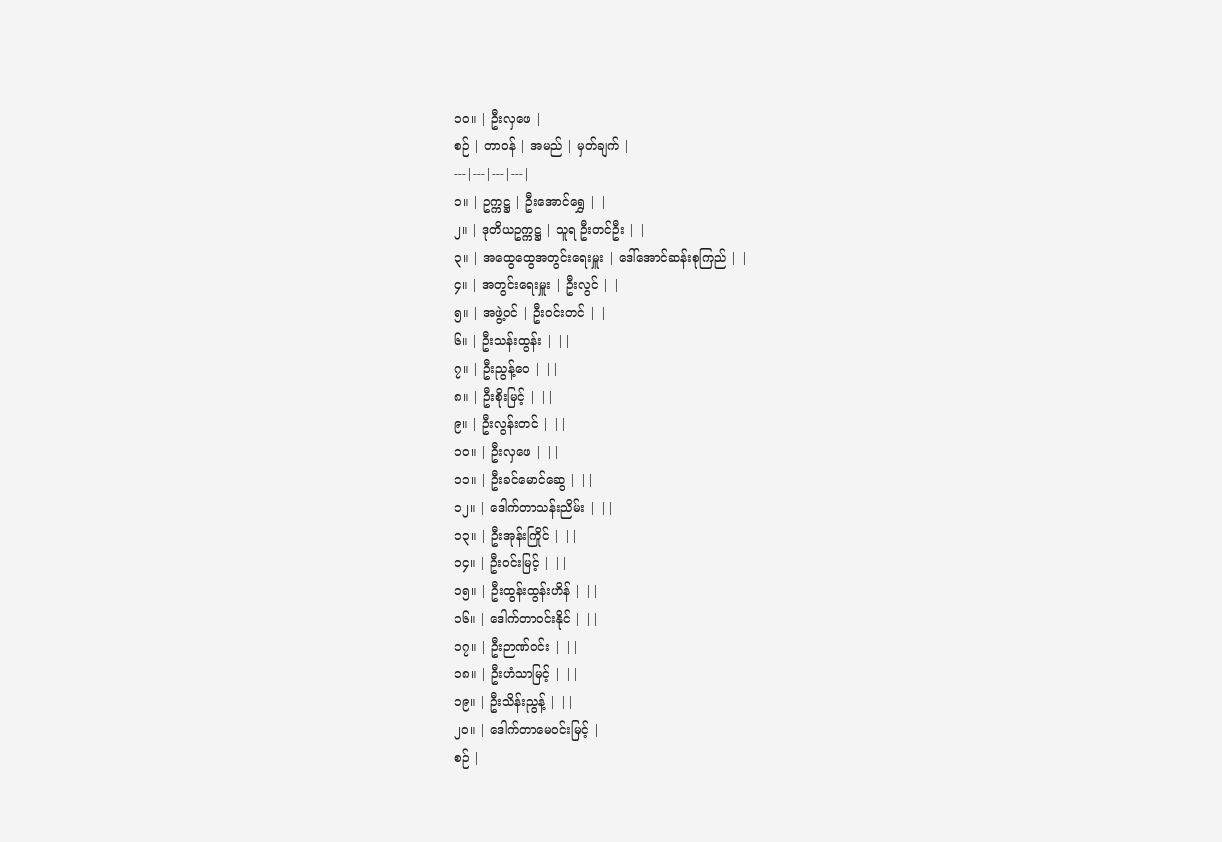၁၀။ | ဦးလှဖေ |
စဉ် | တာဝန် | အမည် | မှတ်ချက် |
---|---|---|---|
၁။ | ဥက္ကဋ္ဌ | ဦးအောင်ရွှေ | |
၂။ | ဒုတိယဥက္ကဋ္ဌ | သူရ ဦးတင်ဦး | |
၃။ | အထွေထွေအတွင်းရေးမှူး | ဒေါ်အောင်ဆန်းစုကြည် | |
၄။ | အတွင်းရေးမှူး | ဦးလွင် | |
၅။ | အဖွဲ့ဝင် | ဦးဝင်းတင် | |
၆။ | ဦးသန်းထွန်း | ||
၇။ | ဦးညွန့်ဝေ | ||
၈။ | ဦးစိုးမြင့် | ||
၉။ | ဦးလွန်းတင် | ||
၁၀။ | ဦးလှဖေ | ||
၁၁။ | ဦးခင်မောင်ဆွေ | ||
၁၂။ | ဒေါက်တာသန်းညိမ်း | ||
၁၃။ | ဦးအုန်းကြိုင် | ||
၁၄။ | ဦးဝင်းမြင့် | ||
၁၅။ | ဦးထွန်းထွန်းဟိန် | ||
၁၆။ | ဒေါက်တာဝင်းနိုင် | ||
၁၇။ | ဦးဉာဏ်ဝင်း | ||
၁၈။ | ဦးဟံသာမြင့် | ||
၁၉။ | ဦးသိန်းညွန့် | ||
၂၀။ | ဒေါက်တာမေဝင်းမြင့် |
စဉ် |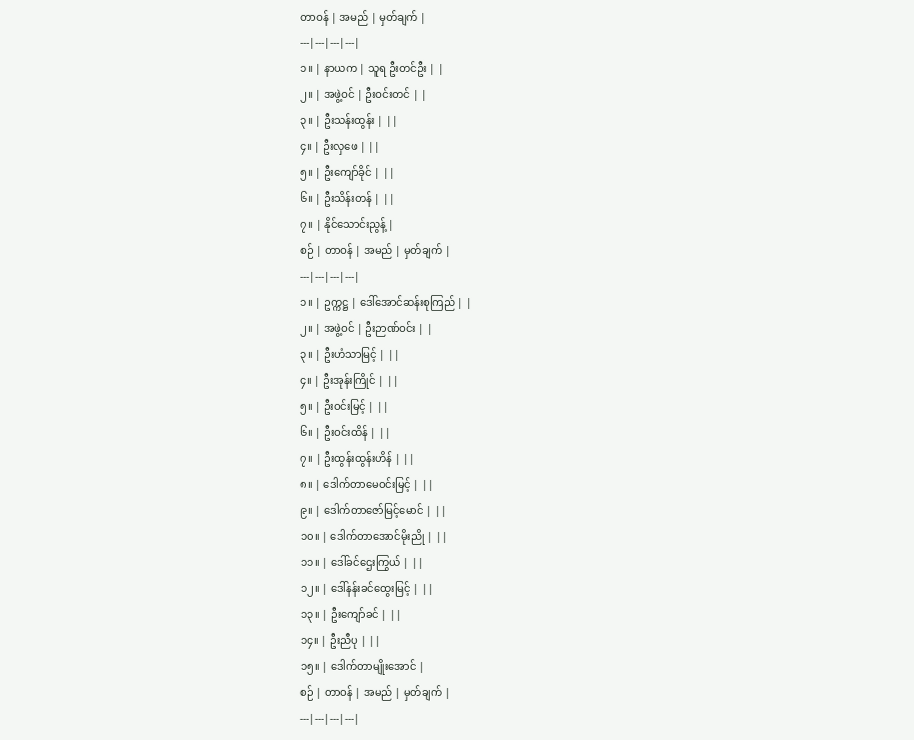တာဝန် | အမည် | မှတ်ချက် |
---|---|---|---|
၁။ | နာယက | သူရ ဦးတင်ဦး | |
၂။ | အဖွဲ့ဝင် | ဦးဝင်းတင် | |
၃။ | ဦးသန်းထွန်း | ||
၄။ | ဦးလှဖေ | ||
၅။ | ဦးကျော်ခိုင် | ||
၆။ | ဦးသိန်းတန် | ||
၇။ | နိုင်သောင်းညွန့် |
စဉ် | တာဝန် | အမည် | မှတ်ချက် |
---|---|---|---|
၁။ | ဥက္ကဋ္ဌ | ဒေါ်အောင်ဆန်းစုကြည် | |
၂။ | အဖွဲ့ဝင် | ဦးဉာဏ်ဝင်း | |
၃။ | ဦးဟံသာမြင့် | ||
၄။ | ဦးအုန်းကြိုင် | ||
၅။ | ဦးဝင်းမြင့် | ||
၆။ | ဦးဝင်းထိန် | ||
၇။ | ဦးထွန်းထွန်းဟိန် | ||
၈။ | ဒေါက်တာမေဝင်းမြင့် | ||
၉။ | ဒေါက်တာဇော်မြင့်မောင် | ||
၁၀။ | ဒေါက်တာအောင်မိုးညို | ||
၁၁။ | ဒေါ်ခင်ဌေးကြွယ် | ||
၁၂။ | ဒေါ်နန်းခင်ထွေးမြင့် | ||
၁၃။ | ဦးကျော်ခင် | ||
၁၄။ | ဦးညီပု | ||
၁၅။ | ဒေါက်တာမျိုးအောင် |
စဉ် | တာဝန် | အမည် | မှတ်ချက် |
---|---|---|---|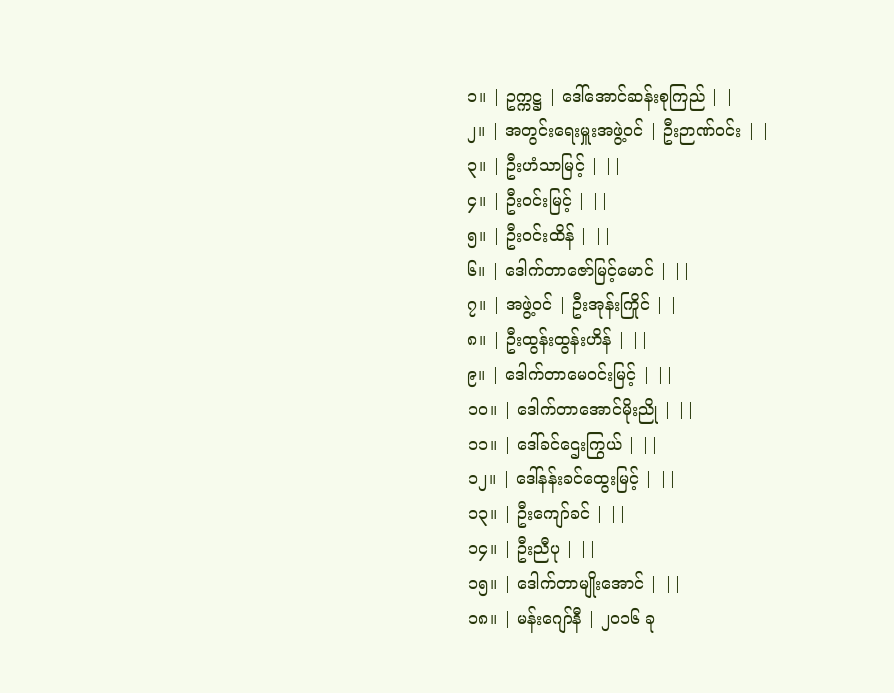၁။ | ဥက္ကဋ္ဌ | ဒေါ်အောင်ဆန်းစုကြည် | |
၂။ | အတွင်းရေးမှူးအဖွဲ့ဝင် | ဦးဉာဏ်ဝင်း | |
၃။ | ဦးဟံသာမြင့် | ||
၄။ | ဦးဝင်းမြင့် | ||
၅။ | ဦးဝင်းထိန် | ||
၆။ | ဒေါက်တာဇော်မြင့်မောင် | ||
၇။ | အဖွဲ့ဝင် | ဦးအုန်းကြိုင် | |
၈။ | ဦးထွန်းထွန်းဟိန် | ||
၉။ | ဒေါက်တာမေဝင်းမြင့် | ||
၁၀။ | ဒေါက်တာအောင်မိုးညို | ||
၁၁။ | ဒေါ်ခင်ဌေးကြွယ် | ||
၁၂။ | ဒေါ်နန်းခင်ထွေးမြင့် | ||
၁၃။ | ဦးကျော်ခင် | ||
၁၄။ | ဦးညီပု | ||
၁၅။ | ဒေါက်တာမျိုးအောင် | ||
၁၈။ | မန်းဂျော်နီ | ၂၀၁၆ ခု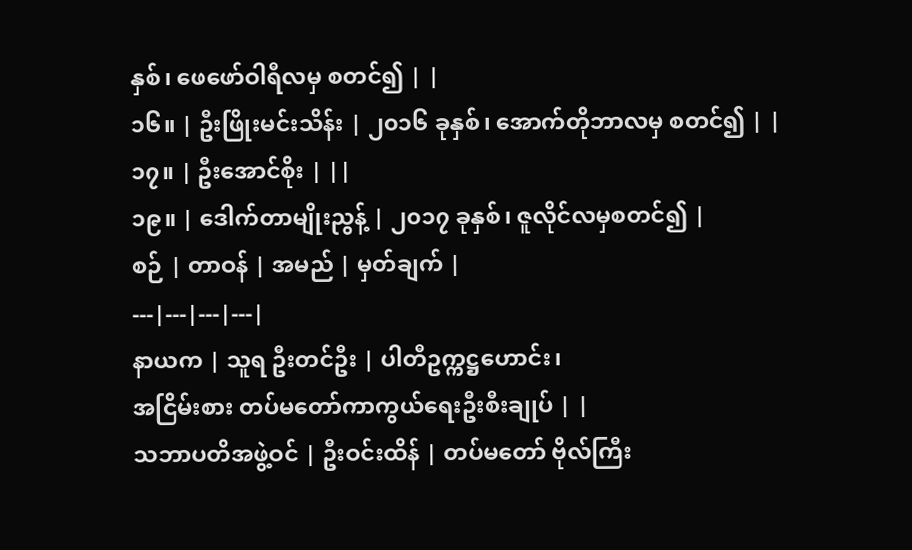နှစ်၊ ဖေဖော်ဝါရီလမှ စတင်၍ | |
၁၆။ | ဦးဖြိုးမင်းသိန်း | ၂၀၁၆ ခုနှစ်၊ အောက်တိုဘာလမှ စတင်၍ | |
၁၇။ | ဦးအောင်စိုး | ||
၁၉။ | ဒေါက်တာမျိုးညွန့် | ၂၀၁၇ ခုနှစ်၊ ဇူလိုင်လမှစတင်၍ |
စဉ် | တာဝန် | အမည် | မှတ်ချက် |
---|---|---|---|
နာယက | သူရ ဦးတင်ဦး | ပါတီဥက္ကဋ္ဌဟောင်း၊
အငြိမ်းစား တပ်မတော်ကာကွယ်ရေးဦးစီးချုပ် | |
သဘာပတိအဖွဲ့ဝင် | ဦးဝင်းထိန် | တပ်မတော် ဗိုလ်ကြီး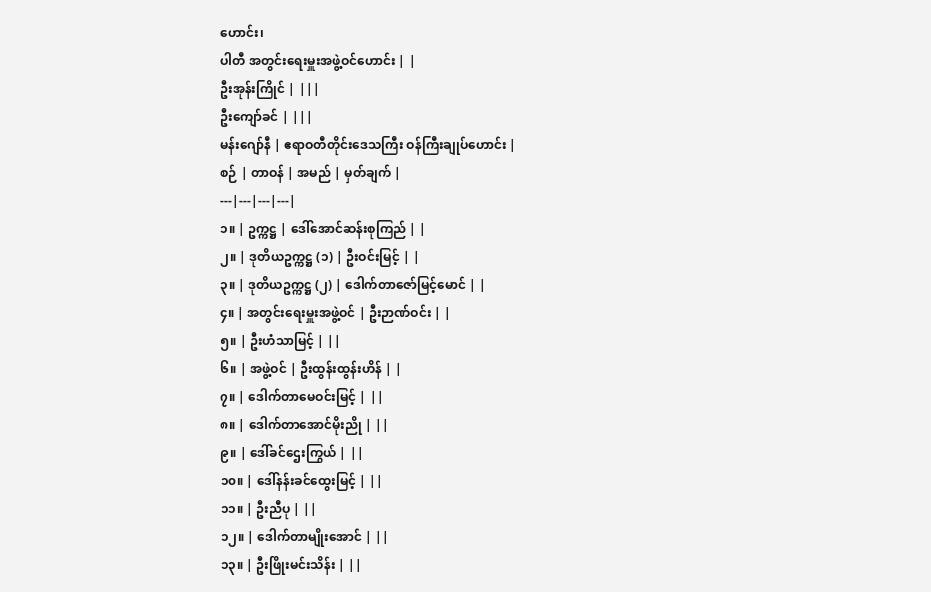ဟောင်း၊
ပါတီ အတွင်းရေးမှူးအဖွဲ့ဝင်ဟောင်း | |
ဦးအုန်းကြိုင် | |||
ဦးကျော်ခင် | |||
မန်းဂျော်နီ | ဧရာဝတီတိုင်းဒေသကြီး ဝန်ကြီးချုပ်ဟောင်း |
စဉ် | တာဝန် | အမည် | မှတ်ချက် |
---|---|---|---|
၁။ | ဥက္ကဋ္ဌ | ဒေါ်အောင်ဆန်းစုကြည် | |
၂။ | ဒုတိယဥက္ကဋ္ဌ (၁) | ဦးဝင်းမြင့် | |
၃။ | ဒုတိယဥက္ကဋ္ဌ (၂) | ဒေါက်တာဇော်မြင့်မောင် | |
၄။ | အတွင်းရေးမှူးအဖွဲ့ဝင် | ဦးဉာဏ်ဝင်း | |
၅။ | ဦးဟံသာမြင့် | ||
၆။ | အဖွဲ့ဝင် | ဦးထွန်းထွန်းဟိန် | |
၇။ | ဒေါက်တာမေဝင်းမြင့် | ||
၈။ | ဒေါက်တာအောင်မိုးညို | ||
၉။ | ဒေါ်ခင်ဌေးကြွယ် | ||
၁၀။ | ဒေါ်နန်းခင်ထွေးမြင့် | ||
၁၁။ | ဦးညီပု | ||
၁၂။ | ဒေါက်တာမျိုးအောင် | ||
၁၃။ | ဦးဖြိုးမင်းသိန်း | ||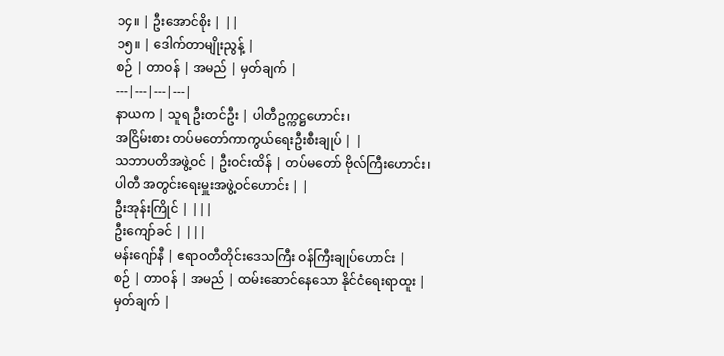၁၄။ | ဦးအောင်စိုး | ||
၁၅။ | ဒေါက်တာမျိုးညွန့် |
စဉ် | တာဝန် | အမည် | မှတ်ချက် |
---|---|---|---|
နာယက | သူရ ဦးတင်ဦး | ပါတီဥက္ကဋ္ဌဟောင်း၊
အငြိမ်းစား တပ်မတော်ကာကွယ်ရေးဦးစီးချုပ် | |
သဘာပတိအဖွဲ့ဝင် | ဦးဝင်းထိန် | တပ်မတော် ဗိုလ်ကြီးဟောင်း၊
ပါတီ အတွင်းရေးမှူးအဖွဲ့ဝင်ဟောင်း | |
ဦးအုန်းကြိုင် | |||
ဦးကျော်ခင် | |||
မန်းဂျော်နီ | ဧရာဝတီတိုင်းဒေသကြီး ဝန်ကြီးချုပ်ဟောင်း |
စဉ် | တာဝန် | အမည် | ထမ်းဆောင်နေသော နိုင်ငံရေးရာထူး | မှတ်ချက် |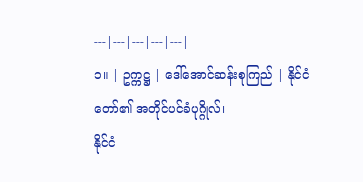---|---|---|---|---|
၁။ | ဥက္ကဋ္ဌ | ဒေါ်အောင်ဆန်းစုကြည် | နိုင်ငံတော်၏ အတိုင်ပင်ခံပုဂ္ဂိုလ်၊
နိုင်ငံ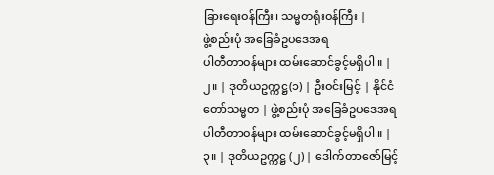ခြားရေးဝန်ကြီး၊ သမ္မတရုံးဝန်ကြီး |
ဖွဲ့စည်းပုံ အခြေခံဥပဒေအရ
ပါတီတာဝန်များ ထမ်းဆောင်ခွင့်မရှိပါ။ |
၂။ | ဒုတိယဥက္ကဋ္ဌ(၁) | ဦးဝင်းမြင့် | နိုင်ငံတော်သမ္မတ | ဖွဲ့စည်းပုံ အခြေခံဥပဒေအရ
ပါတီတာဝန်များ ထမ်းဆောင်ခွင့်မရှိပါ။ |
၃။ | ဒုတိယဥက္ကဋ္ဌ (၂) | ဒေါက်တာဇော်မြင့်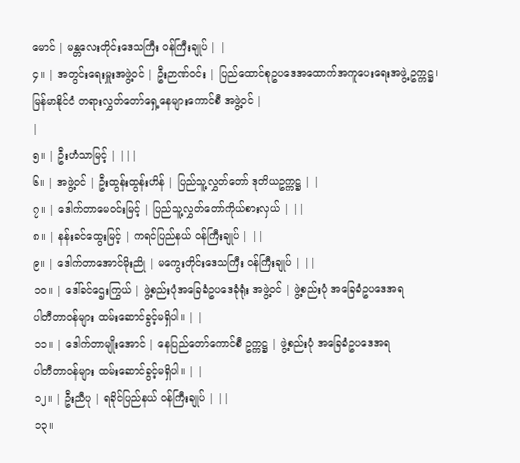မောင် | မန္တလေးတိုင်းဒေသကြီး ဝန်ကြီးချုပ် | |
၄။ | အတွင်းရေးမှူးအဖွဲ့ဝင် | ဦးဉာဏ်ဝင်း | ပြည်ထောင်စုဥပဒေအထောက်အကူပေးရေးအဖွဲ့ ဥက္ကဋ္ဌ၊
မြန်မာနိုင်ငံ တရားလွှတ်တော်ရှေ့နေများကောင်စီ အဖွဲ့ဝင် |
|
၅။ | ဦးဟံသာမြင့် | |||
၆။ | အဖွဲ့ဝင် | ဦးထွန်းထွန်းဟိန် | ပြည်သူ့လွှတ်တော် ဒုတိယဥက္ကဋ္ဌ | |
၇။ | ဒေါက်တာမေဝင်းမြင့် | ပြည်သူ့လွှတ်တော်ကိုယ်စားလှယ် | ||
၈။ | နန်းခင်ထွေးမြင့် | ကရင်ပြည်နယ် ဝန်ကြီးချုပ် | ||
၉။ | ဒေါက်တာအောင်မိုးညို | မကွေးတိုင်းဒေသကြီး ဝန်ကြီးချုပ် | ||
၁၀။ | ဒေါ်ခင်ဌေးကြွယ် | ဖွဲ့စည်းပုံအခြေခံဥပဒေခုံရုံး အဖွဲ့ဝင် | ဖွဲ့စည်းပုံ အခြေခံဥပဒေအရ
ပါတီတာဝန်များ ထမ်းဆောင်ခွင့်မရှိပါ။ | |
၁၁။ | ဒေါက်တာမျိုးအောင် | နေပြည်တော်ကောင်စီ ဥက္ကဋ္ဌ | ဖွဲ့စည်းပုံ အခြေခံဥပဒေအရ
ပါတီတာဝန်များ ထမ်းဆောင်ခွင့်မရှိပါ။ | |
၁၂။ | ဦးညီပု | ရခိုင်ပြည်နယ် ဝန်ကြီးချုပ် | ||
၁၃။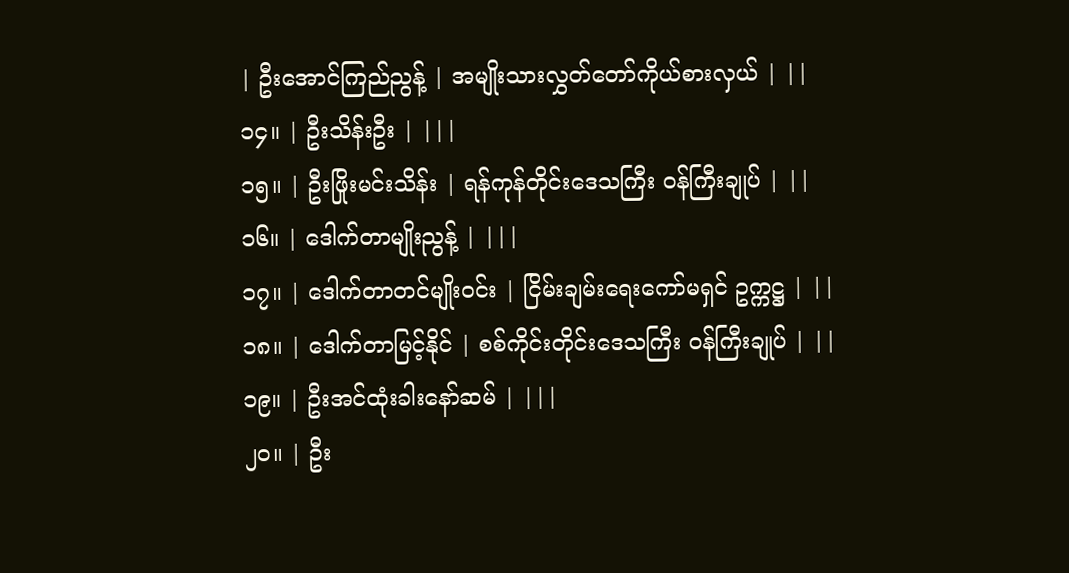| ဦးအောင်ကြည်ညွန့် | အမျိုးသားလွှတ်တော်ကိုယ်စားလှယ် | ||
၁၄။ | ဦးသိန်းဦး | |||
၁၅။ | ဦးဖြိုးမင်းသိန်း | ရန်ကုန်တိုင်းဒေသကြီး ဝန်ကြီးချုပ် | ||
၁၆။ | ဒေါက်တာမျိုးညွန့် | |||
၁၇။ | ဒေါက်တာတင်မျိုးဝင်း | ငြိမ်းချမ်းရေးကော်မရှင် ဥက္ကဋ္ဌ | ||
၁၈။ | ဒေါက်တာမြင့်နိုင် | စစ်ကိုင်းတိုင်းဒေသကြီး ဝန်ကြီးချုပ် | ||
၁၉။ | ဦးအင်ထုံးခါးနော်ဆမ် | |||
၂၀။ | ဦး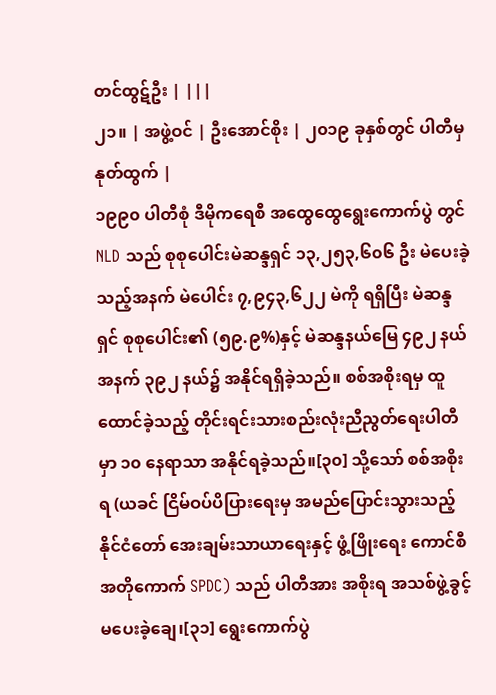တင်ထွဋ်ဦး | |||
၂၁။ | အဖွဲ့ဝင် | ဦးအောင်စိုး | ၂၀၁၉ ခုနှစ်တွင် ပါတီမှ နုတ်ထွက် |
၁၉၉၀ ပါတီစုံ ဒီမိုကရေစီ အထွေထွေရွေးကောက်ပွဲ တွင် NLD သည် စုစုပေါင်းမဲဆန္ဒရှင် ၁၃,၂၅၃,၆၀၆ ဦး မဲပေးခဲ့သည့်အနက် မဲပေါင်း ၇,၉၄၃,၆၂၂ မဲကို ရရှိပြီး မဲဆန္ဒရှင် စုစုပေါင်း၏ (၅၉.၉%)နှင့် မဲဆန္ဒနယ်မြေ ၄၉၂ နယ်အနက် ၃၉၂ နယ်၌ အနိုင်ရရှိခဲ့သည်။ စစ်အစိုးရမှ ထူထောင်ခဲ့သည့် တိုင်းရင်းသားစည်းလုံးညီညွတ်ရေးပါတီမှာ ၁၀ နေရာသာ အနိုင်ရခဲ့သည်။[၃၀] သို့သော် စစ်အစိုးရ (ယခင် ငြိမ်ဝပ်ပိပြားရေးမှ အမည်ပြောင်းသွားသည့် နိုင်ငံတော် အေးချမ်းသာယာရေးနှင့် ဖွံ့ဖြိုးရေး ကောင်စီ အတိုကောက် SPDC) သည် ပါတီအား အစိုးရ အသစ်ဖွဲ့ခွင့် မပေးခဲ့ချေ၊[၃၁] ရွေးကောက်ပွဲ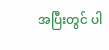အပြီးတွင် ပါ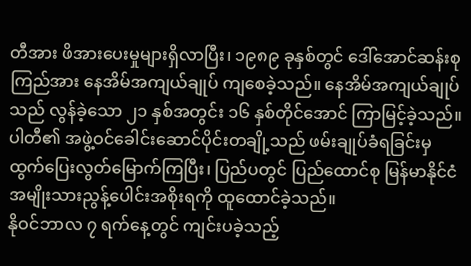တီအား ဖိအားပေးမှုများရှိလာပြီး၊ ၁၉၈၉ ခုနှစ်တွင် ဒေါ်အောင်ဆန်းစုကြည်အား နေအိမ်အကျယ်ချုပ် ကျစေခဲ့သည်။ နေအိမ်အကျယ်ချုပ်သည် လွန်ခဲ့သော ၂၁ နှစ်အတွင်း ၁၆ နှစ်တိုင်အောင် ကြာမြင့်ခဲ့သည်။ ပါတီ၏ အဖွဲ့ဝင်ခေါင်းဆောင်ပိုင်းတချို့သည် ဖမ်းချုပ်ခံရခြင်းမှ ထွက်ပြေးလွတ်မြောက်ကြပြီး၊ ပြည်ပတွင် ပြည်ထောင်စု မြန်မာနိုင်ငံ အမျိုးသားညွန့်ပေါင်းအစိုးရကို ထူထောင်ခဲ့သည်။
နိုဝင်ဘာလ ၇ ရက်နေ့တွင် ကျင်းပခဲ့သည့်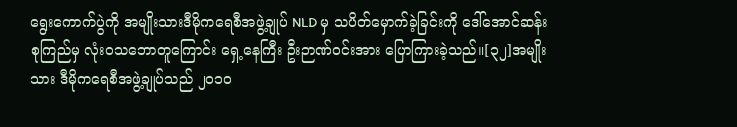ရွေးကောက်ပွဲကို အမျိုးသားဒီမိုကရေစီအဖွဲ့ချုပ် NLD မှ သပိတ်မှောက်ခဲ့ခြင်းကို ဒေါ်အောင်ဆန်းစုကြည်မှ လုံးဝသဘောတူကြောင်း ရှေ့နေကြီး ဦးဉာဏ်ဝင်းအား ပြောကြားခဲ့သည်။[၃၂]အမျိုးသား ဒီမိုကရေစီအဖွဲ့ချုပ်သည် ၂၀၁၀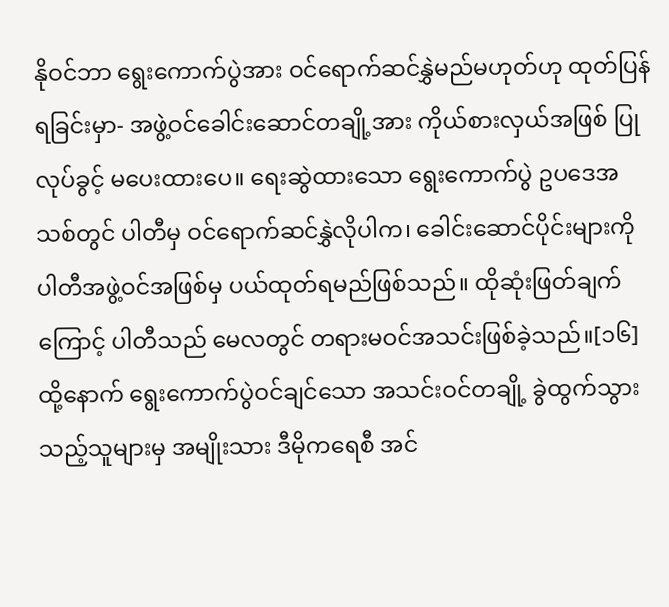နိုဝင်ဘာ ရွေးကောက်ပွဲအား ဝင်ရောက်ဆင်နွှဲမည်မဟုတ်ဟု ထုတ်ပြန်ရခြင်းမှာ- အဖွဲ့ဝင်ခေါင်းဆောင်တချို့အား ကိုယ်စားလှယ်အဖြစ် ပြုလုပ်ခွင့် မပေးထားပေ။ ရေးဆွဲထားသော ရွေးကောက်ပွဲ ဥပဒေအသစ်တွင် ပါတီမှ ဝင်ရောက်ဆင်နွှဲလိုပါက၊ ခေါင်းဆောင်ပိုင်းများကို ပါတီအဖွဲ့ဝင်အဖြစ်မှ ပယ်ထုတ်ရမည်ဖြစ်သည်။ ထိုဆုံးဖြတ်ချက်ကြောင့် ပါတီသည် မေလတွင် တရားမဝင်အသင်းဖြစ်ခဲ့သည်။[၁၆] ထို့နောက် ရွေးကောက်ပွဲဝင်ချင်သော အသင်းဝင်တချို့ ခွဲထွက်သွားသည့်သူများမှ အမျိုးသား ဒီမိုကရေစီ အင်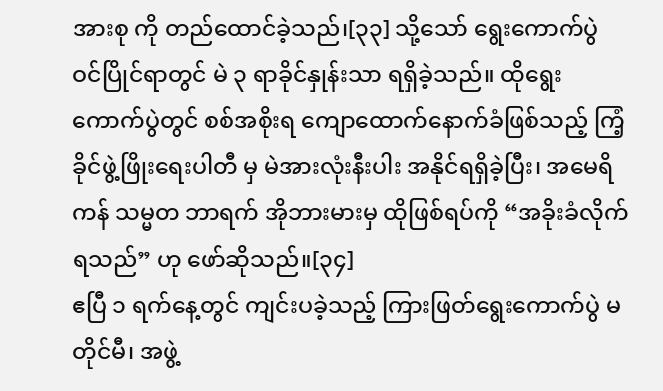အားစု ကို တည်ထောင်ခဲ့သည်၊[၃၃] သို့သော် ရွေးကောက်ပွဲ ဝင်ပြိုင်ရာတွင် မဲ ၃ ရာခိုင်နှုန်းသာ ရရှိခဲ့သည်။ ထိုရွေးကောက်ပွဲတွင် စစ်အစိုးရ ကျောထောက်နောက်ခံဖြစ်သည့် ကြံ့ခိုင်ဖွဲ့ဖြိုးရေးပါတီ မှ မဲအားလုံးနီးပါး အနိုင်ရရှိခဲ့ပြီး၊ အမေရိကန် သမ္မတ ဘာရက် အိုဘားမားမှ ထိုဖြစ်ရပ်ကို “အခိုးခံလိုက်ရသည်” ဟု ဖော်ဆိုသည်။[၃၄]
ဧပြီ ၁ ရက်နေ့တွင် ကျင်းပခဲ့သည့် ကြားဖြတ်ရွေးကောက်ပွဲ မတိုင်မီ၊ အဖွဲ့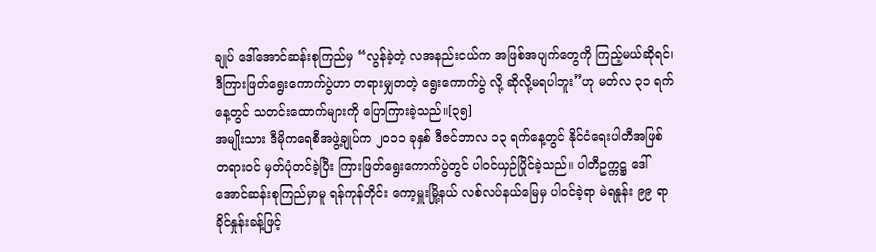ချုပ် ဒေါ်အောင်ဆန်းစုကြည်မှ “လွန်ခဲ့တဲ့ လအနည်းငယ်က အဖြစ်အပျက်တွေကို ကြည့်မယ်ဆိုရင်၊ ဒီကြားဖြတ်ရွေးကောက်ပွဲဟာ တရားမျှတတဲ့ ရွေးကောက်ပွဲ လို့ ဆိုလို့မရပါဘူး”ဟု မတ်လ ၃၁ ရက်နေ့တွင် သတင်းထောက်များကို ပြောကြားခဲ့သည်။[၃၅]
အမျိုးသား ဒီမိုကရေစီအဖွဲ့ချုပ်က ၂၀၁၁ ခုနှစ် ဒီဇင်ဘာလ ၁၃ ရက်နေ့တွင် နိုင်ငံရေးပါတီအဖြစ် တရားဝင် မှတ်ပုံတင်ခဲ့ပြီး ကြားဖြတ်ရွေးကောက်ပွဲတွင် ပါဝင်ယှဉ်ပြိုင်ခဲ့သည်။ ပါတီဥက္ကဋ္ဌ ဒေါ်အောင်ဆန်းစုကြည်မှာမူ ရန်ကုန်တိုင်း ကော့မှူးမြို့နယ် လစ်လပ်နယ်မြေမှ ပါဝင်ခဲ့ရာ မဲရနှုန်း ၉၉ ရာခိုင်နှုန်းခန့်ဖြင့်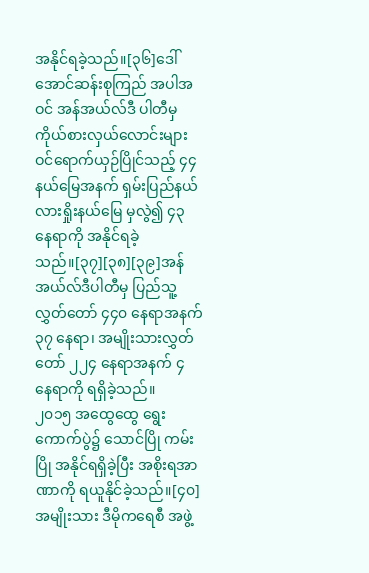အနိုင်ရခဲ့သည်။[၃၆]ဒေါ်အောင်ဆန်းစုကြည် အပါအဝင် အန်အယ်လ်ဒီ ပါတီမှ ကိုယ်စားလှယ်လောင်းများ ဝင်ရောက်ယှဉ်ပြိုင်သည့် ၄၄ နယ်မြေအနက် ရှမ်းပြည်နယ် လားရှိုးနယ်မြေ မှလွဲ၍ ၄၃ နေရာကို အနိုင်ရခဲ့သည်။[၃၇][၃၈][၃၉]အန်အယ်လ်ဒီပါတီမှ ပြည်သူ့လွှတ်တော် ၄၄၀ နေရာအနက် ၃၇ နေရာ၊ အမျိုးသားလွှတ်တော် ၂၂၄ နေရာအနက် ၄ နေရာကို ရရှိခဲ့သည်။
၂၀၁၅ အထွေထွေ ရွေးကောက်ပွဲ၌ သောင်ပြို ကမ်းပြို အနိုင်ရရှိခဲ့ပြီး အစိုးရအာဏာကို ရယူနိုင်ခဲ့သည်။[၄၀] အမျိုးသား ဒီမိုကရေစီ အဖွဲ့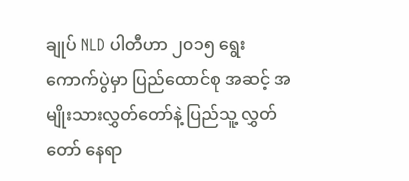ချုပ် NLD ပါတီဟာ ၂၀၁၅ ရွေးကောက်ပွဲမှာ ပြည်ထောင်စု အဆင့် အမျိုးသားလွှတ်တော်နဲ့ ပြည်သူ့ လွှတ်တော် နေရာ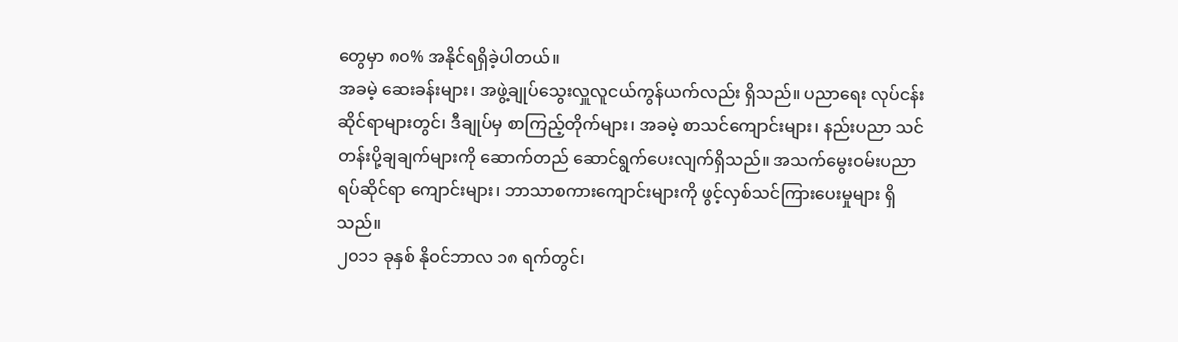တွေမှာ ၈၀% အနိုင်ရရှိခဲ့ပါတယ်။
အခမဲ့ ဆေးခန်းများ၊ အဖွဲ့ချုပ်သွေးလှူလူငယ်ကွန်ယက်လည်း ရှိသည်။ ပညာရေး လုပ်ငန်းဆိုင်ရာများတွင်၊ ဒီချုပ်မှ စာကြည့်တိုက်များ၊ အခမဲ့ စာသင်ကျောင်းများ၊ နည်းပညာ သင်တန်းပို့ချချက်များကို ဆောက်တည် ဆောင်ရွက်ပေးလျက်ရှိသည်။ အသက်မွေးဝမ်းပညာရပ်ဆိုင်ရာ ကျောင်းများ၊ ဘာသာစကားကျောင်းများကို ဖွင့်လှစ်သင်ကြားပေးမှုများ ရှိသည်။
၂၀၁၁ ခုနှစ် နိုဝင်ဘာလ ၁၈ ရက်တွင်၊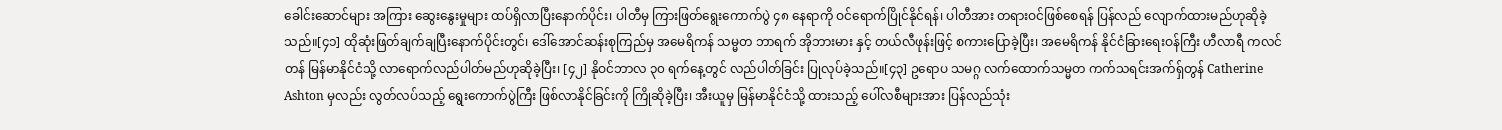ခေါင်းဆောင်များ အကြား ဆွေးနွေးမှုများ ထပ်ရှိလာပြီးနောက်ပိုင်း၊ ပါတီမှ ကြားဖြတ်ရွေးကောက်ပွဲ ၄၈ နေရာကို ဝင်ရောက်ပြိုင်နိုင်ရန်၊ ပါတီအား တရားဝင်ဖြစ်စေရန် ပြန်လည် လျောက်ထားမည်ဟုဆိုခဲ့သည်။[၄၁] ထိုဆုံးဖြတ်ချက်ချပြီးနောက်ပိုင်းတွင်၊ ဒေါ်အောင်ဆန်းစုကြည်မှ အမေရိကန် သမ္မတ ဘာရက် အိုဘားမား နှင့် တယ်လီဖုန်းဖြင့် စကားပြောခဲ့ပြီး၊ အမေရိကန် နိုင်ငံခြားရေးဝန်ကြီး ဟီလာရီ ကလင်တန် မြန်မာနိုင်ငံသို့ လာရောက်လည်ပါတ်မည်ဟုဆိုခဲ့ပြီး၊ [၄၂] နိုဝင်ဘာလ ၃၀ ရက်နေ့တွင် လည်ပါတ်ခြင်း ပြုလုပ်ခဲ့သည်။[၄၃] ဥရောပ သမဂ္ဂ လက်ထောက်သမ္မတ ကက်သရင်းအက်ရှ်တွန် Catherine Ashton မှလည်း လွတ်လပ်သည့် ရွေးကောက်ပွဲကြီး ဖြစ်လာနိုင်ခြင်းကို ကြိုဆိုခဲ့ပြီး၊ အီးယူမှ မြန်မာနိုင်ငံသို့ ထားသည့် ပေါ်လစီများအား ပြန်လည်သုံး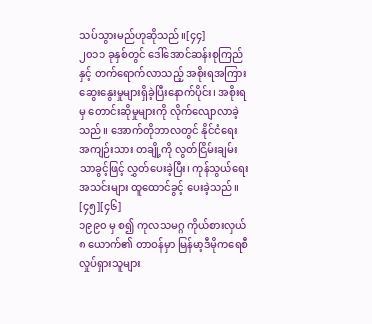သပ်သွားမည်ဟုဆိုသည်။[၄၄]
၂၀၁၁ ခုနှစ်တွင် ဒေါ်အောင်ဆန်းစုကြည် နှင့် တက်ရောက်လာသည့် အစိုးရအကြား ဆွေးနွေးမှုများရှိခဲ့ပြီးနောက်ပိုင်း၊ အစိုးရမှ တောင်းဆိုမှုများကို လိုက်လျောလာခဲ့သည်။ အောက်တိုဘာလတွင် နိုင်ငံရေး အကျဉ်းသား တချို့ကို လွတ်ငြိမ်းချမ်းသာခွင့်ဖြင့် လွှတ်ပေးခဲ့ပြီး၊ ကုန်သွယ်ရေး အသင်းများ ထူထောင်ခွင့် ပေးခဲ့သည်။ [၄၅][၄၆]
၁၉၉၀ မှ စ၍ ကုလသမဂ္ဂ ကိုယ်စားလှယ် ၈ ယောက်၏ တာဝန်မှာ မြန်မာ့ဒီမိုကရေစီ လှုပ်ရှားသူများ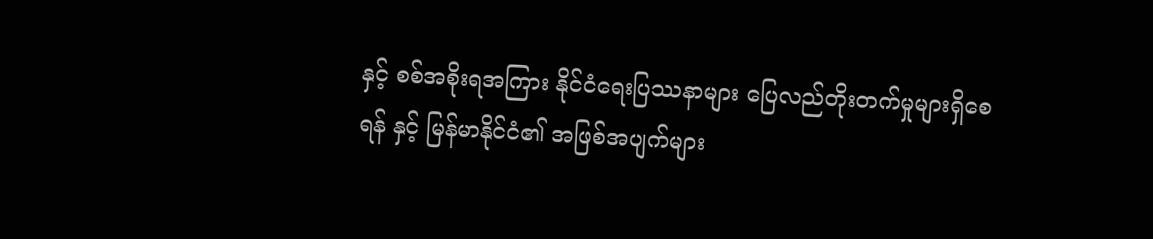နှင့် စစ်အစိုးရအကြား နိုင်ငံရေးပြဿနာများ ပြေလည်တိုးတက်မှုများရှိစေရန် နှင့် မြန်မာနိုင်ငံ၏ အဖြစ်အပျက်များ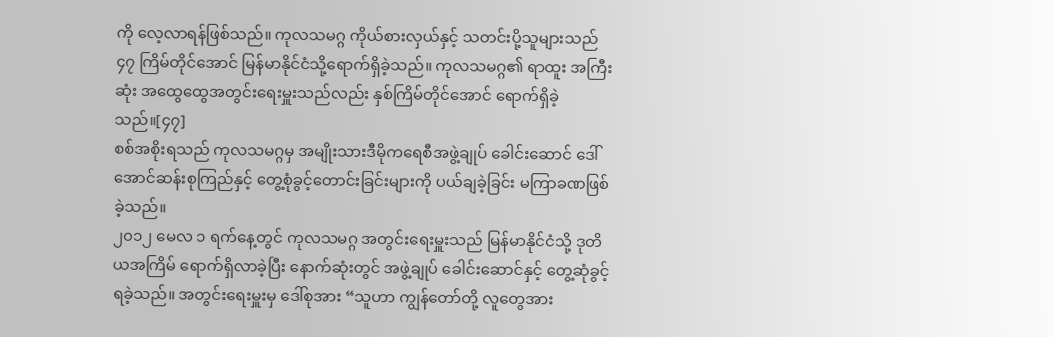ကို လေ့လာရန်ဖြစ်သည်။ ကုလသမဂ္ဂ ကိုယ်စားလှယ်နှင့် သတင်းပို့သူများသည် ၄၇ ကြိမ်တိုင်အောင် မြန်မာနိုင်ငံသို့ရောက်ရှိခဲ့သည်။ ကုလသမဂ္ဂ၏ ရာထူး အကြီးဆုံး အထွေထွေအတွင်းရေးမှူးသည်လည်း နှစ်ကြိမ်တိုင်အောင် ရောက်ရှိခဲ့သည်။[၄၇]
စစ်အစိုးရသည် ကုလသမဂ္ဂမှ အမျိုးသားဒီမိုကရေစီအဖွဲ့ချုပ် ခေါင်းဆောင် ဒေါ်အောင်ဆန်းစုကြည်နှင့် တွေ့စုံခွင့်တောင်းခြင်းများကို ပယ်ချခဲ့ခြင်း မကြာခဏဖြစ်ခဲ့သည်။
၂၀၁၂ မေလ ၁ ရက်နေ့တွင် ကုလသမဂ္ဂ အတွင်းရေးမှူးသည် မြန်မာနိုင်ငံသို့ ဒုတိယအကြိမ် ရောက်ရှိလာခဲ့ပြီး နောက်ဆုံးတွင် အဖွဲ့ချုပ် ခေါင်းဆောင်နှင့် တွေ့ဆုံခွင့်ရခဲ့သည်။ အတွင်းရေးမှူးမှ ဒေါ်စုအား “သူဟာ ကျွန်တော်တို့ လူတွေအား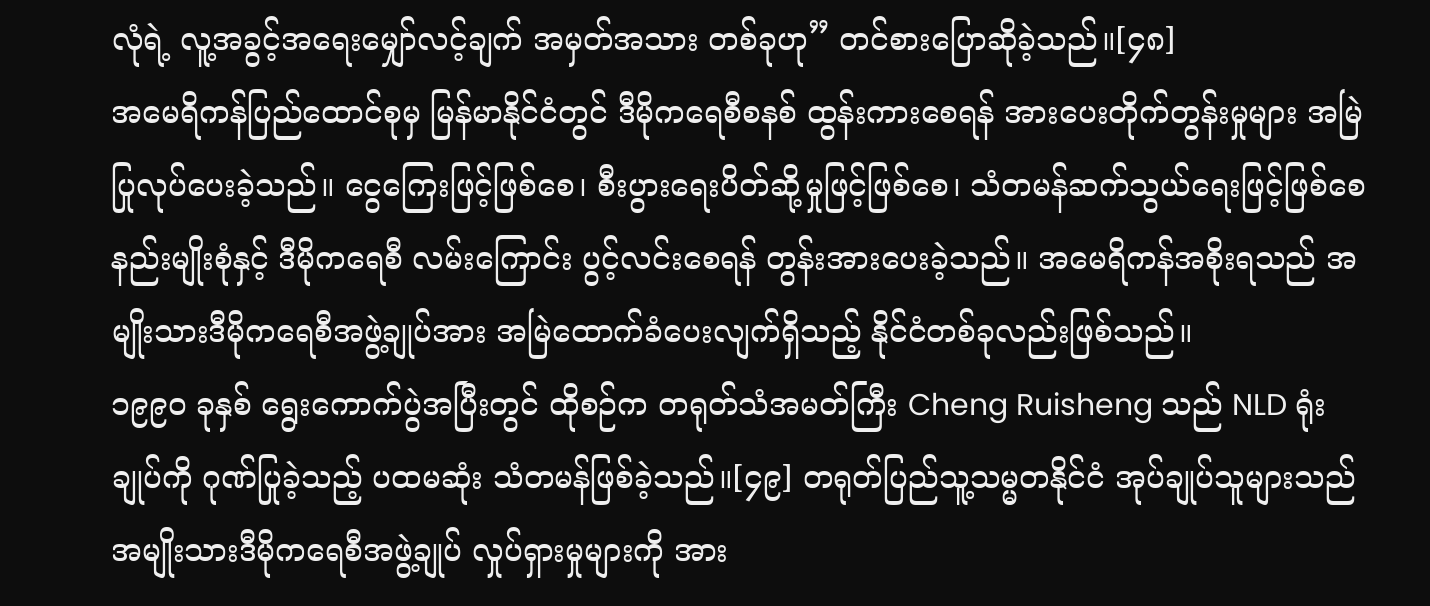လုံရဲ့ လူ့အခွင့်အရေးမျှော်လင့်ချက် အမှတ်အသား တစ်ခုဟု” တင်စားပြောဆိုခဲ့သည်။[၄၈]
အမေရိကန်ပြည်ထောင်စုမှ မြန်မာနိုင်ငံတွင် ဒီမိုကရေစီစနစ် ထွန်းကားစေရန် အားပေးတိုက်တွန်းမှုများ အမြဲပြုလုပ်ပေးခဲ့သည်။ ငွေကြေးဖြင့်ဖြစ်စေ၊ စီးပွားရေးပိတ်ဆို့မှုဖြင့်ဖြစ်စေ၊ သံတမန်ဆက်သွယ်ရေးဖြင့်ဖြစ်စေ နည်းမျိုးစုံနှင့် ဒီမိုကရေစီ လမ်းကြောင်း ပွင့်လင်းစေရန် တွန်းအားပေးခဲ့သည်။ အမေရိကန်အစိုးရသည် အမျိုးသားဒီမိုကရေစီအဖွဲ့ချုပ်အား အမြဲထောက်ခံပေးလျက်ရှိသည့် နိုင်ငံတစ်ခုလည်းဖြစ်သည်။
၁၉၉၀ ခုနှစ် ရွေးကောက်ပွဲအပြီးတွင် ထိုစဉ်က တရုတ်သံအမတ်ကြီး Cheng Ruisheng သည် NLD ရုံးချုပ်ကို ဂုဏ်ပြုခဲ့သည့် ပထမဆုံး သံတမန်ဖြစ်ခဲ့သည်။[၄၉] တရုတ်ပြည်သူ့သမ္မတနိုင်ငံ အုပ်ချုပ်သူများသည် အမျိုးသားဒီမိုကရေစီအဖွဲ့ချုပ် လှုပ်ရှားမှုများကို အား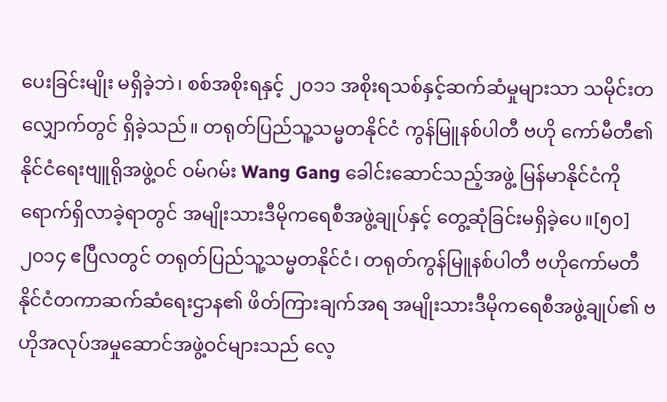ပေးခြင်းမျိုး မရှိခဲ့ဘဲ၊ စစ်အစိုးရနှင့် ၂၀၁၁ အစိုးရသစ်နှင့်ဆက်ဆံမှုများသာ သမိုင်းတလျှောက်တွင် ရှိခဲ့သည်။ တရုတ်ပြည်သူ့သမ္မတနိုင်ငံ ကွန်မြူနစ်ပါတီ ဗဟို ကော်မီတီ၏ နိုင်ငံရေးဗျူရိုအဖွဲ့ဝင် ဝမ်ဂမ်း Wang Gang ခေါင်းဆောင်သည့်အဖွဲ့ မြန်မာနိုင်ငံကို ရောက်ရှိလာခဲ့ရာတွင် အမျိုးသားဒီမိုကရေစီအဖွဲ့ချုပ်နှင့် တွေ့ဆုံခြင်းမရှိခဲ့ပေ။[၅၀]
၂၀၁၄ ဧပြီလတွင် တရုတ်ပြည်သူ့သမ္မတနိုင်ငံ၊ တရုတ်ကွန်မြူနစ်ပါတီ ဗဟိုကော်မတီ နိုင်ငံတကာဆက်ဆံရေးဌာန၏ ဖိတ်ကြားချက်အရ အမျိုးသားဒီမိုကရေစီအဖွဲ့ချုပ်၏ ဗဟိုအလုပ်အမှုဆောင်အဖွဲ့ဝင်များသည် လေ့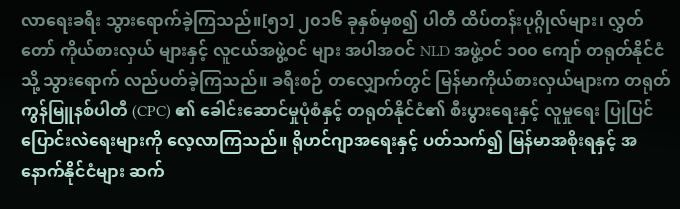လာရေးခရီး သွားရောက်ခဲ့ကြသည်။[၅၁] ၂၀၁၆ ခုနှစ်မှစ၍ ပါတီ ထိပ်တန်းပုဂ္ဂိုလ်များ၊ လွှတ်တော် ကိုယ်စားလှယ် များနှင့် လူငယ်အဖွဲ့ဝင် များ အပါအဝင် NLD အဖွဲ့ဝင် ၁၀၀ ကျော် တရုတ်နိုင်ငံသို့ သွားရောက် လည်ပတ်ခဲ့ကြသည်။ ခရီးစဉ် တလျှောက်တွင် မြန်မာကိုယ်စားလှယ်များက တရုတ်ကွန်မြူနစ်ပါတီ (CPC) ၏ ခေါင်းဆောင်မှုပုံစံနှင့် တရုတ်နိုင်ငံ၏ စီးပွားရေးနှင့် လူမှုရေး ပြုပြင်ပြောင်းလဲရေးများကို လေ့လာကြသည်။ ရိုဟင်ဂျာအရေးနှင့် ပတ်သက်၍ မြန်မာအစိုးရနှင့် အနောက်နိုင်ငံများ ဆက်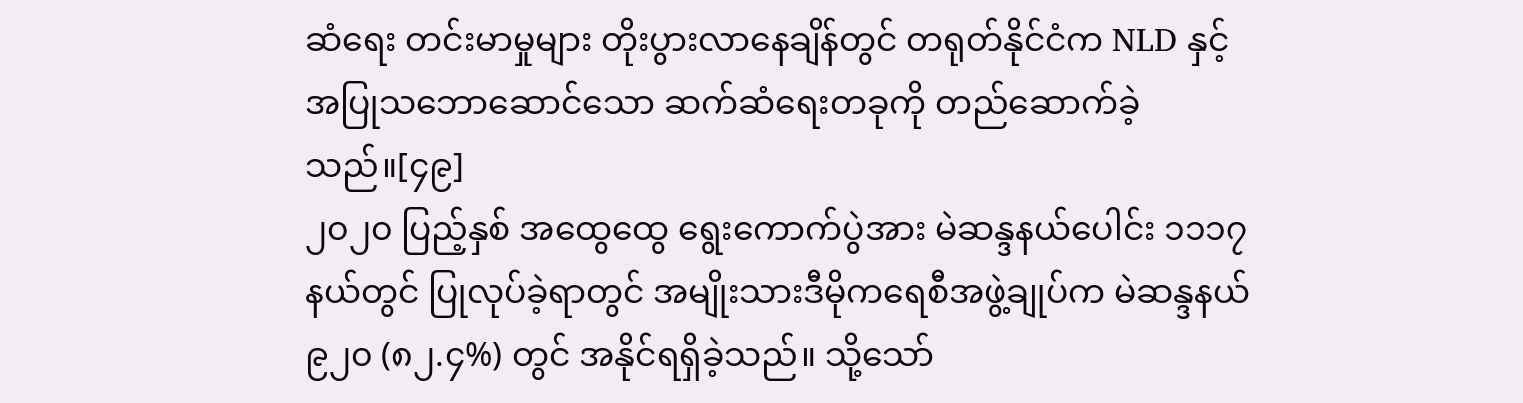ဆံရေး တင်းမာမှုများ တိုးပွားလာနေချိန်တွင် တရုတ်နိုင်ငံက NLD နှင့် အပြုသဘောဆောင်သော ဆက်ဆံရေးတခုကို တည်ဆောက်ခဲ့သည်။[၄၉]
၂၀၂၀ ပြည့်နှစ် အထွေထွေ ရွေးကောက်ပွဲအား မဲဆန္ဒနယ်ပေါင်း ၁၁၁၇ နယ်တွင် ပြုလုပ်ခဲ့ရာတွင် အမျိုးသားဒီမိုကရေစီအဖွဲ့ချုပ်က မဲဆန္ဒနယ် ၉၂၀ (၈၂.၄%) တွင် အနိုင်ရရှိခဲ့သည်။ သို့သော်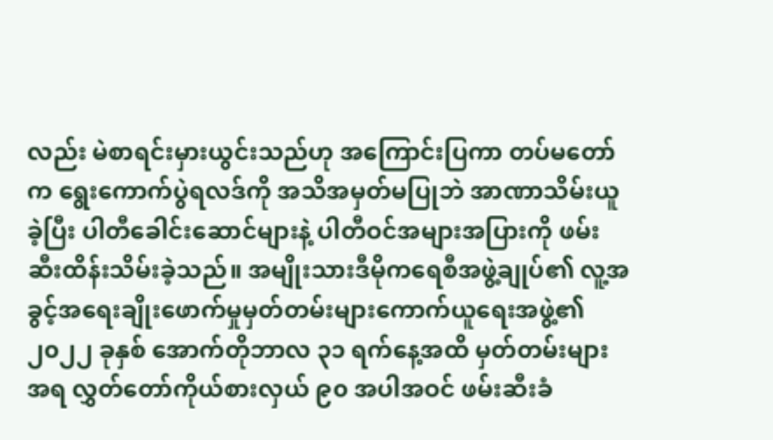လည်း မဲစာရင်းမှားယွင်းသည်ဟု အကြောင်းပြကာ တပ်မတော်က ရွေးကောက်ပွဲရလဒ်ကို အသိအမှတ်မပြုဘဲ အာဏာသိမ်းယူခဲ့ပြီး ပါတီခေါင်းဆောင်များနဲ့ ပါတီဝင်အများအပြားကို ဖမ်းဆီးထိန်းသိမ်းခဲ့သည်။ အမျိုးသားဒီမိုကရေစီအဖွဲ့ချုပ်၏ လူ့အခွင့်အရေးချိုးဖောက်မှုမှတ်တမ်းများကောက်ယူရေးအဖွဲ့၏ ၂၀၂၂ ခုနှစ် အောက်တိုဘာလ ၃၁ ရက်နေ့အထိ မှတ်တမ်းများအရ လွှတ်တော်ကိုယ်စားလှယ် ၉၀ အပါအဝင် ဖမ်းဆီးခံ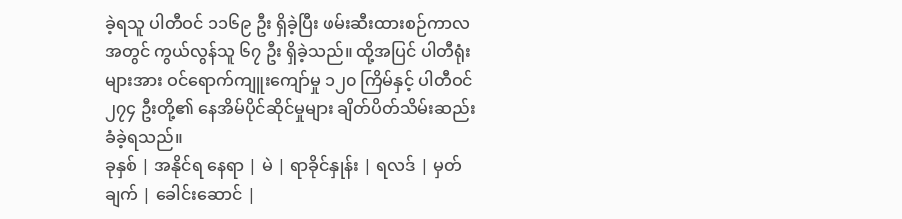ခဲ့ရသူ ပါတီဝင် ၁၁၆၉ ဦး ရှိခဲ့ပြီး ဖမ်းဆီးထားစဉ်ကာလအတွင် ကွယ်လွန်သူ ၆၇ ဦး ရှိခဲ့သည်။ ထို့အပြင် ပါတီရုံးများအား ဝင်ရောက်ကျူးကျော်မှု ၁၂၀ ကြိမ်နှင့် ပါတီဝင် ၂၇၄ ဦးတို့၏ နေအိမ်ပိုင်ဆိုင်မှုများ ချိတ်ပိတ်သိမ်းဆည်းခံခဲ့ရသည်။
ခုနှစ် | အနိုင်ရ နေရာ | မဲ | ရာခိုင်နှုန်း | ရလဒ် | မှတ်ချက် | ခေါင်းဆောင် |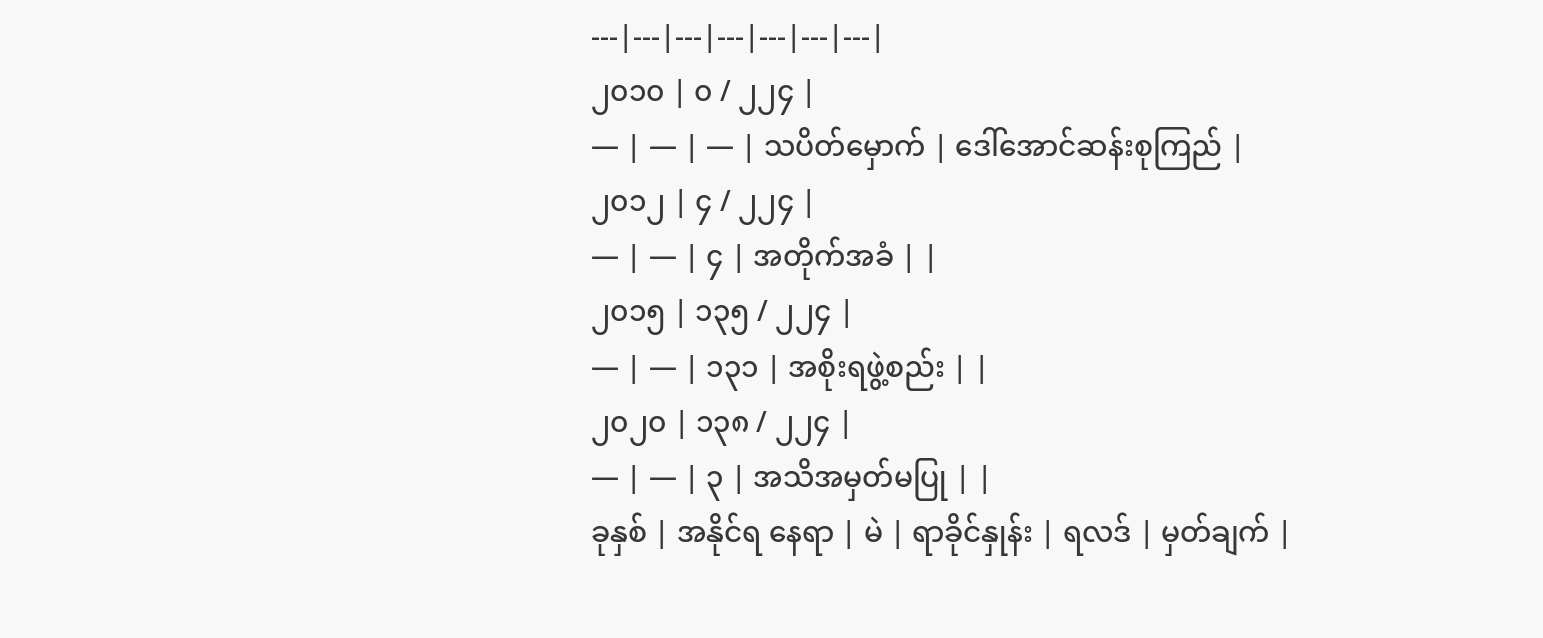---|---|---|---|---|---|---|
၂၀၁၀ | ၀ / ၂၂၄ |
— | — | — | သပိတ်မှောက် | ဒေါ်အောင်ဆန်းစုကြည် |
၂၀၁၂ | ၄ / ၂၂၄ |
— | — | ၄ | အတိုက်အခံ | |
၂၀၁၅ | ၁၃၅ / ၂၂၄ |
— | — | ၁၃၁ | အစိုးရဖွဲ့စည်း | |
၂၀၂၀ | ၁၃၈ / ၂၂၄ |
— | — | ၃ | အသိအမှတ်မပြု | |
ခုနှစ် | အနိုင်ရ နေရာ | မဲ | ရာခိုင်နှုန်း | ရလဒ် | မှတ်ချက် |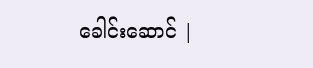ခေါင်းဆောင် |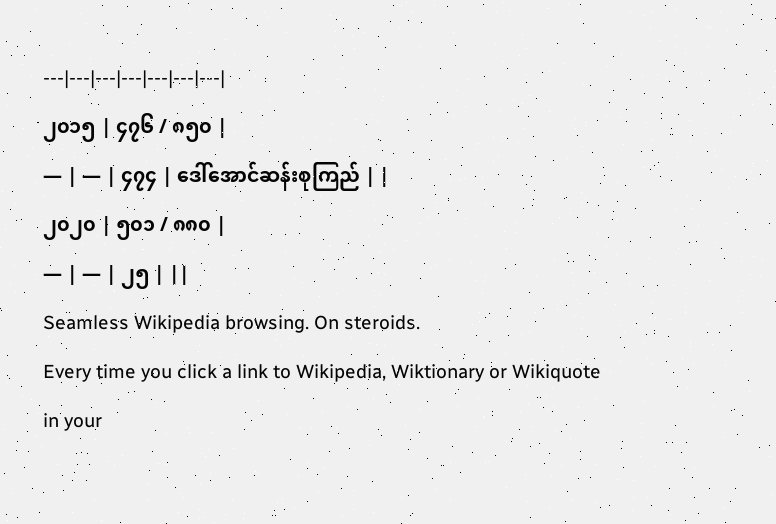---|---|---|---|---|---|---|
၂၀၁၅ | ၄၇၆ / ၈၅၀ |
— | — | ၄၇၄ | ဒေါ်အောင်ဆန်းစုကြည် | |
၂၀၂၀ | ၅၀၁ / ၈၈၀ |
— | — | ၂၅ | ||
Seamless Wikipedia browsing. On steroids.
Every time you click a link to Wikipedia, Wiktionary or Wikiquote in your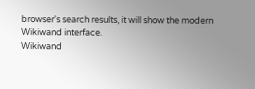browser's search results, it will show the modern Wikiwand interface.
Wikiwand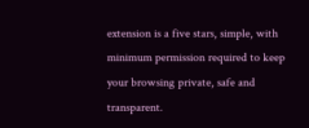extension is a five stars, simple, with minimum permission required to keep your browsing private, safe and transparent.